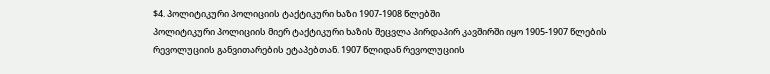$4. პოლიტიკური პოლიციის ტაქტიკური ხაზი 1907-1908 წლებში
პოლიტიკური პოლიციის მიერ ტაქტიკური ხაზის შეცვლა პირდაპირ კავშირში იყო 1905-1907 წლების რევოლუციის განვითარების ეტაპებთან. 1907 წლიდან რევოლუციის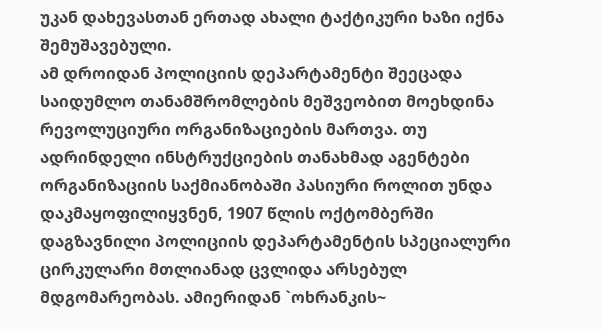უკან დახევასთან ერთად ახალი ტაქტიკური ხაზი იქნა შემუშავებული.
ამ დროიდან პოლიციის დეპარტამენტი შეეცადა საიდუმლო თანამშრომლების მეშვეობით მოეხდინა რევოლუციური ორგანიზაციების მართვა. თუ ადრინდელი ინსტრუქციების თანახმად აგენტები ორგანიზაციის საქმიანობაში პასიური როლით უნდა დაკმაყოფილიყვნენ, 1907 წლის ოქტომბერში დაგზავნილი პოლიციის დეპარტამენტის სპეციალური ცირკულარი მთლიანად ცვლიდა არსებულ მდგომარეობას. ამიერიდან `ოხრანკის~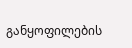განყოფილების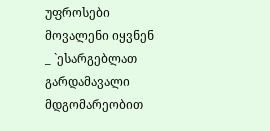უფროსები მოვალენი იყვნენ _ `ესარგებლათ გარდამავალი მდგომარეობით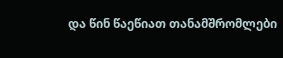და წინ წაეწიათ თანამშრომლები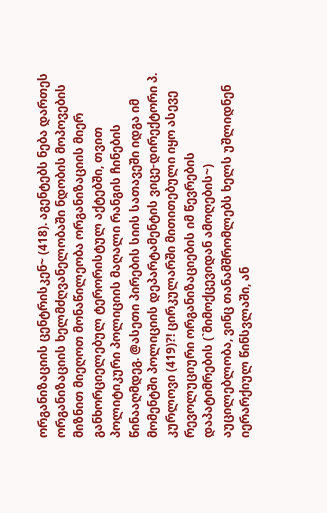ორგანიზაციის ცენტრისკენ~ (418). აგენტებს ნება დართეს ორგანიზაციის ხელმძღვანელობაში ნდობის მოპოვების მიზნით მიეღოთ მონაწილეობა ორგანიზაციის მიერ განხორციელებულ ტერორისტულ აქტებში, თვით პოლიტიკური პოლიციის მაღალი რანგის ჩინების წინააღმდეგ. @ასეთი პირების სიის სათავეში იდგა იმ მომენტში პოლიციის დეპარტამენტის ვიცე-დირექტორი პ. კურლოვი (419)?! ცირკულარში მითითებული იყო ასევე რევოლუციური ორგანიზაციების იმ წევრების დაპატიმრების (`მიმოქცევიდან ამოღების~) აუცილებლობა, ვინც თანამშრომლებს ხელს უშლიდნენ იერარქიულ წინსვლაში, ან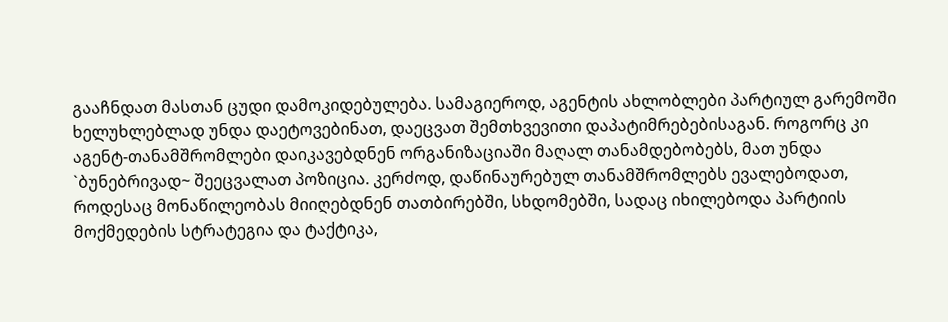გააჩნდათ მასთან ცუდი დამოკიდებულება. სამაგიეროდ, აგენტის ახლობლები პარტიულ გარემოში ხელუხლებლად უნდა დაეტოვებინათ, დაეცვათ შემთხვევითი დაპატიმრებებისაგან. როგორც კი აგენტ-თანამშრომლები დაიკავებდნენ ორგანიზაციაში მაღალ თანამდებობებს, მათ უნდა `ბუნებრივად~ შეეცვალათ პოზიცია. კერძოდ, დაწინაურებულ თანამშრომლებს ევალებოდათ, როდესაც მონაწილეობას მიიღებდნენ თათბირებში, სხდომებში, სადაც იხილებოდა პარტიის მოქმედების სტრატეგია და ტაქტიკა,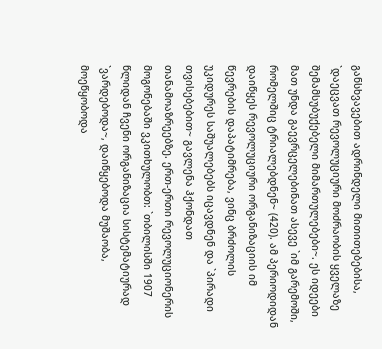განსხვავებით ადრინდელი მითითებებისა, `დაეცვათ რევოლუციური მოძრაობის ყველაზე შემამსუბუქებელი მიმართულებები~. ეს იდეები მათ უნდა გაევრცელებინათ ასევე `იმ გარემოში, რომელშიც ტრიალებდნენ~ (420). ამ პერიოდიდან დაიწყეს რევოლუციური ორგანიზაციის იმ წევრების დაპატიმრება, ვინც ბრძოლის უკიდურეს საშუალებებს იცავდნენ და `პირადი თვისებებით~ გავლენა ჰქონდათ თანამოაზრეებზე. ერთ-ერთი რევოლუციონერის მოგონებაში ვკითხულობთ: `თბილისში 1907 წლიდან ჩვენი ორგანიზაცია სისტემატიურად `ვარდებოდა~, დაიწყებოდა მუშაობა, მოეწყობოდა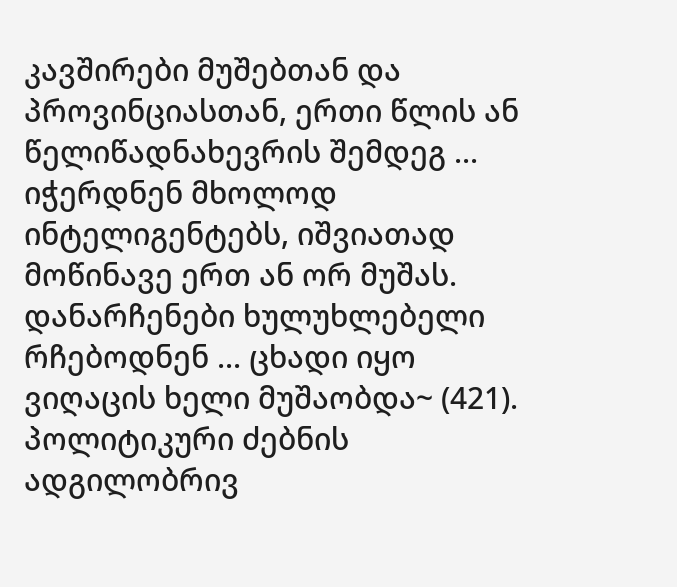კავშირები მუშებთან და პროვინციასთან, ერთი წლის ან წელიწადნახევრის შემდეგ ... იჭერდნენ მხოლოდ ინტელიგენტებს, იშვიათად მოწინავე ერთ ან ორ მუშას. დანარჩენები ხულუხლებელი რჩებოდნენ ... ცხადი იყო ვიღაცის ხელი მუშაობდა~ (421).
პოლიტიკური ძებნის ადგილობრივ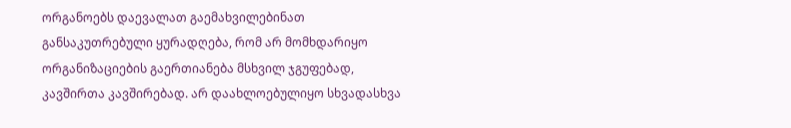ორგანოებს დაევალათ გაემახვილებინათ განსაკუთრებული ყურადღება, რომ არ მომხდარიყო ორგანიზაციების გაერთიანება მსხვილ ჯგუფებად, კავშირთა კავშირებად. არ დაახლოებულიყო სხვადასხვა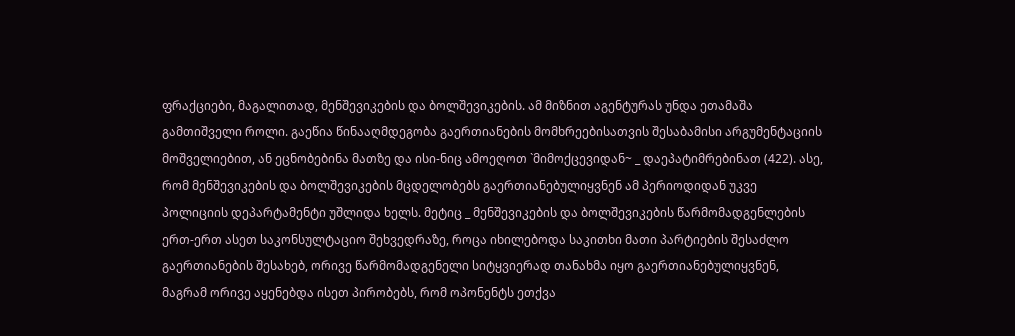ფრაქციები, მაგალითად, მენშევიკების და ბოლშევიკების. ამ მიზნით აგენტურას უნდა ეთამაშა გამთიშველი როლი. გაეწია წინააღმდეგობა გაერთიანების მომხრეებისათვის შესაბამისი არგუმენტაციის მოშველიებით, ან ეცნობებინა მათზე და ისი-ნიც ამოეღოთ `მიმოქცევიდან~ _ დაეპატიმრებინათ (422). ასე, რომ მენშევიკების და ბოლშევიკების მცდელობებს გაერთიანებულიყვნენ ამ პერიოდიდან უკვე პოლიციის დეპარტამენტი უშლიდა ხელს. მეტიც _ მენშევიკების და ბოლშევიკების წარმომადგენლების ერთ-ერთ ასეთ საკონსულტაციო შეხვედრაზე, როცა იხილებოდა საკითხი მათი პარტიების შესაძლო გაერთიანების შესახებ, ორივე წარმომადგენელი სიტყვიერად თანახმა იყო გაერთიანებულიყვნენ, მაგრამ ორივე აყენებდა ისეთ პირობებს, რომ ოპონენტს ეთქვა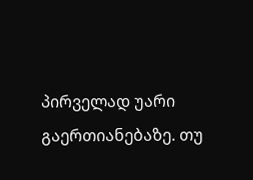პირველად უარი გაერთიანებაზე. თუ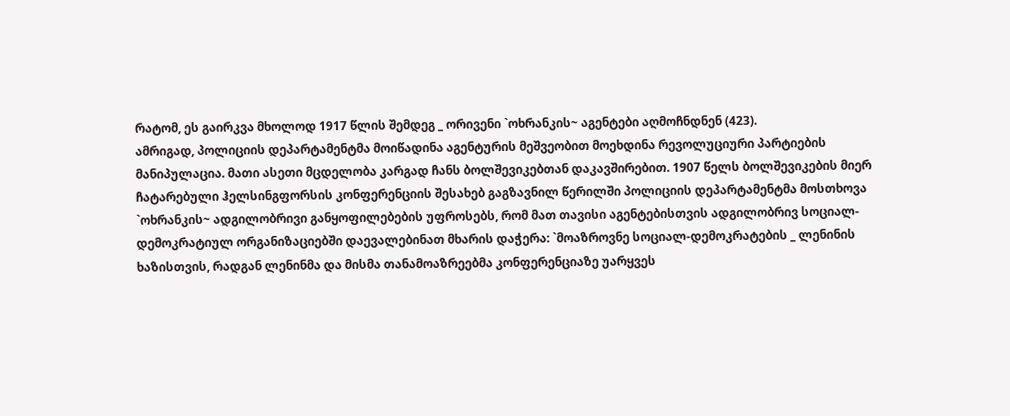რატომ, ეს გაირკვა მხოლოდ 1917 წლის შემდეგ _ ორივენი `ოხრანკის~ აგენტები აღმოჩნდნენ (423).
ამრიგად, პოლიციის დეპარტამენტმა მოიწადინა აგენტურის მეშვეობით მოეხდინა რევოლუციური პარტიების მანიპულაცია. მათი ასეთი მცდელობა კარგად ჩანს ბოლშევიკებთან დაკავშირებით. 1907 წელს ბოლშევიკების მიერ ჩატარებული ჰელსინგფორსის კონფერენციის შესახებ გაგზავნილ წერილში პოლიციის დეპარტამენტმა მოსთხოვა `ოხრანკის~ ადგილობრივი განყოფილებების უფროსებს, რომ მათ თავისი აგენტებისთვის ადგილობრივ სოციალ-დემოკრატიულ ორგანიზაციებში დაევალებინათ მხარის დაჭერა: `მოაზროვნე სოციალ-დემოკრატების _ ლენინის ხაზისთვის, რადგან ლენინმა და მისმა თანამოაზრეებმა კონფერენციაზე უარყვეს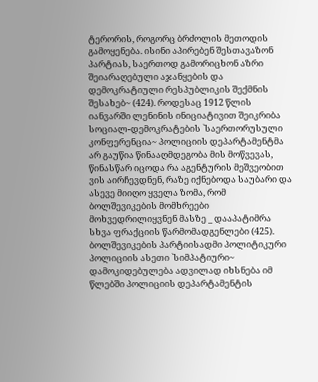ტერორის, როგორც ბრძოლის მეთოდის გამოყენება. ისინი აპირებენ შესთავაზონ პარტიას, საერთოდ გამორიცხონ აზრი შეიარაღებული აჯანყების და დემოკრატიული რესპუბლიკის შექმნის შესახებ~ (424). როდესაც 1912 წლის იანვარში ლენინის ინიციატივით შეიკრიბა სოციალ-დემოკრატების `საერთორუსული კონფერენცია~ პოლიციის დეპარტამენტმა არ გაუწია წინააღმდეგობა მის მოწვევას, წინასწარ იცოდა რა აგენტურის მეშვეობით ვის აირჩევდნენ, რაზე იქნებოდა საუბარი და ასევე მიიღო ყველა ზომა, რომ ბოლშევიკების მომხრეები მოხვედრილიყვნენ მასზე _ დააპატიმრა სხვა ფრაქციის წარმომადგენლები (425).
ბოლშევიკების პარტიისადმი პოლიტიკური პოლიციის ასეთი `სიმპატიური~ დამოკიდებულება ადვილად იხსნება იმ წლებში პოლიციის დეპარტამენტის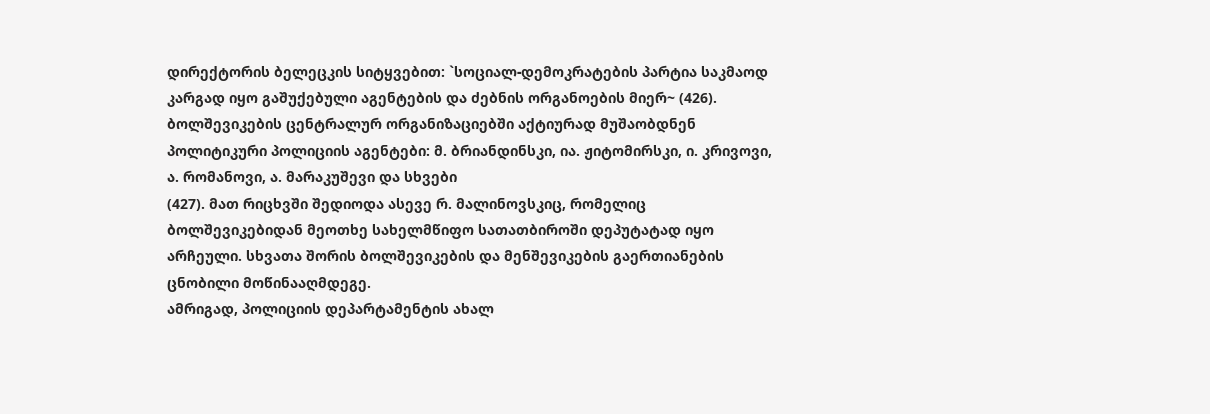დირექტორის ბელეცკის სიტყვებით: `სოციალ-დემოკრატების პარტია საკმაოდ კარგად იყო გაშუქებული აგენტების და ძებნის ორგანოების მიერ~ (426). ბოლშევიკების ცენტრალურ ორგანიზაციებში აქტიურად მუშაობდნენ პოლიტიკური პოლიციის აგენტები: მ. ბრიანდინსკი, ია. ჟიტომირსკი, ი. კრივოვი, ა. რომანოვი, ა. მარაკუშევი და სხვები
(427). მათ რიცხვში შედიოდა ასევე რ. მალინოვსკიც, რომელიც ბოლშევიკებიდან მეოთხე სახელმწიფო სათათბიროში დეპუტატად იყო არჩეული. სხვათა შორის ბოლშევიკების და მენშევიკების გაერთიანების ცნობილი მოწინააღმდეგე.
ამრიგად, პოლიციის დეპარტამენტის ახალ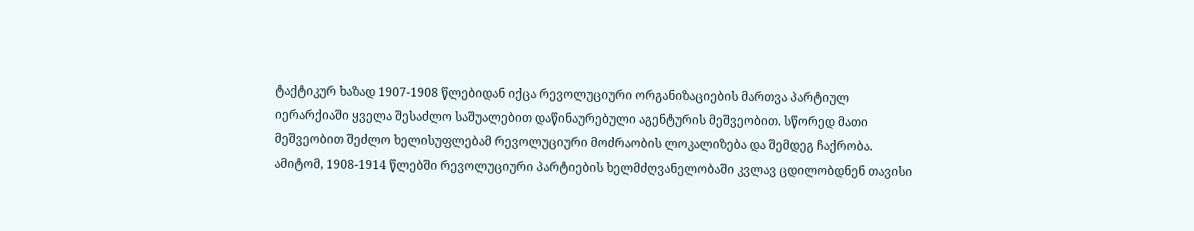ტაქტიკურ ხაზად 1907-1908 წლებიდან იქცა რევოლუციური ორგანიზაციების მართვა პარტიულ იერარქიაში ყველა შესაძლო საშუალებით დაწინაურებული აგენტურის მეშვეობით. სწორედ მათი მეშვეობით შეძლო ხელისუფლებამ რევოლუციური მოძრაობის ლოკალიზება და შემდეგ ჩაქრობა. ამიტომ, 1908-1914 წლებში რევოლუციური პარტიების ხელმძღვანელობაში კვლავ ცდილობდნენ თავისი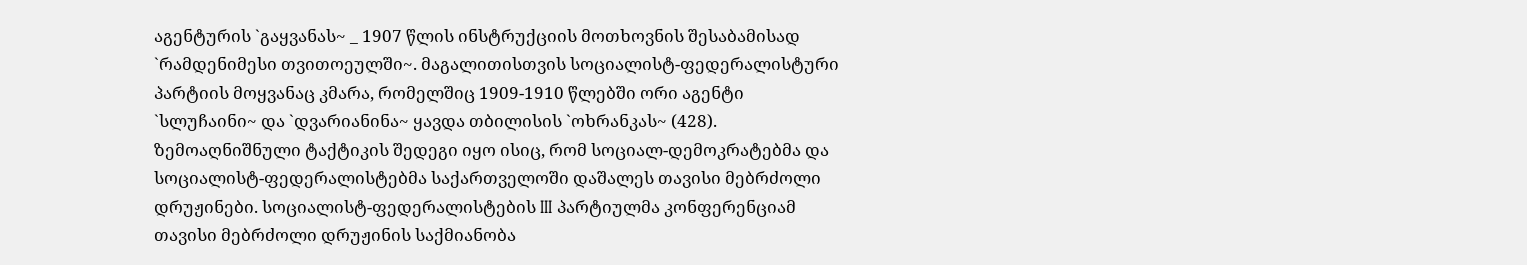აგენტურის `გაყვანას~ _ 1907 წლის ინსტრუქციის მოთხოვნის შესაბამისად `რამდენიმესი თვითოეულში~. მაგალითისთვის სოციალისტ-ფედერალისტური პარტიის მოყვანაც კმარა, რომელშიც 1909-1910 წლებში ორი აგენტი `სლუჩაინი~ და `დვარიანინა~ ყავდა თბილისის `ოხრანკას~ (428).
ზემოაღნიშნული ტაქტიკის შედეგი იყო ისიც, რომ სოციალ-დემოკრატებმა და სოციალისტ-ფედერალისტებმა საქართველოში დაშალეს თავისი მებრძოლი დრუჟინები. სოციალისტ-ფედერალისტების III პარტიულმა კონფერენციამ თავისი მებრძოლი დრუჟინის საქმიანობა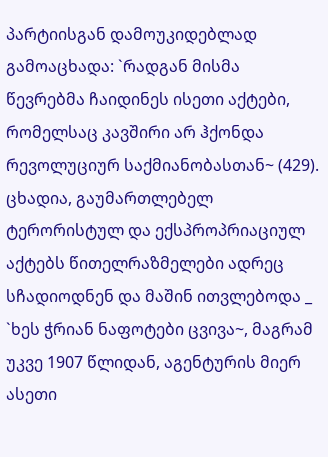პარტიისგან დამოუკიდებლად გამოაცხადა: `რადგან მისმა წევრებმა ჩაიდინეს ისეთი აქტები, რომელსაც კავშირი არ ჰქონდა რევოლუციურ საქმიანობასთან~ (429). ცხადია, გაუმართლებელ ტერორისტულ და ექსპროპრიაციულ აქტებს წითელრაზმელები ადრეც სჩადიოდნენ და მაშინ ითვლებოდა _ `ხეს ჭრიან ნაფოტები ცვივა~, მაგრამ უკვე 1907 წლიდან, აგენტურის მიერ ასეთი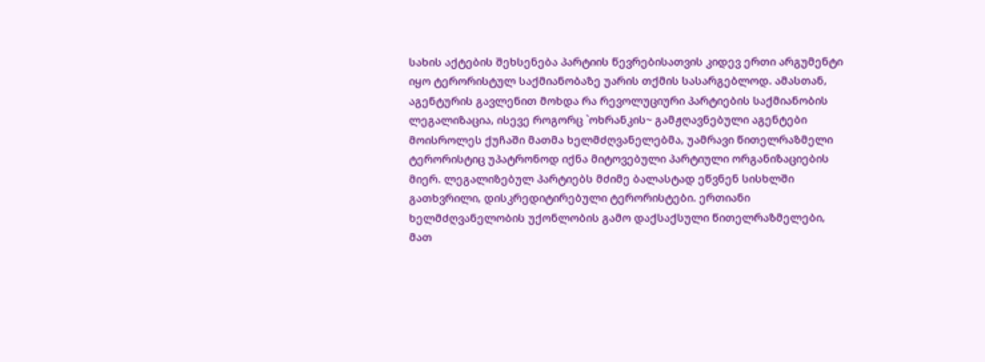სახის აქტების შეხსენება პარტიის წევრებისათვის კიდევ ერთი არგუმენტი იყო ტერორისტულ საქმიანობაზე უარის თქმის სასარგებლოდ. ამასთან, აგენტურის გავლენით მოხდა რა რევოლუციური პარტიების საქმიანობის ლეგალიზაცია, ისევე როგორც `ოხრანკის~ გამჟღავნებული აგენტები მოისროლეს ქუჩაში მათმა ხელმძღვანელებმა, უამრავი წითელრაზმელი ტერორისტიც უპატრონოდ იქნა მიტოვებული პარტიული ორგანიზაციების მიერ. ლეგალიზებულ პარტიებს მძიმე ბალასტად ეწვნენ სისხლში გათხვრილი, დისკრედიტირებული ტერორისტები. ერთიანი ხელმძღვანელობის უქონლობის გამო დაქსაქსული წითელრაზმელები, მათ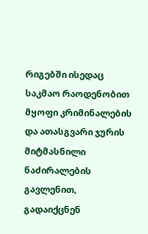რიგებში ისედაც საკმაო რაოდენობით მყოფი კრიმინალების და ათასგვარი ჯურის მიტმასნილი ნაძირალების გავლენით, გადაიქცნენ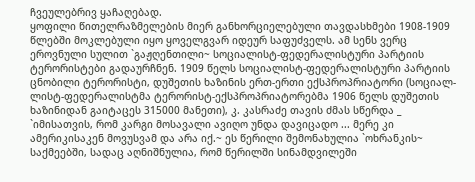ჩვეულებრივ ყაჩაღებად.
ყოფილი წითელრაზმელების მიერ განხორციელებული თავდასხმები 1908-1909 წლებში მოკლებული იყო ყოველგვარ იდეურ საფუძველს. ამ სენს ვერც ეროვნული სულით `გაჟღენთილი~ სოციალისტ-ფედერალისტური პარტიის ტერორისტები გადაურჩნენ. 1909 წელს სოციალისტ-ფედერალისტური პარტიის ცნობილი ტერორისტი, დუშეთის ხაზინის ერთ-ერთი ექსპროპრიატორი (სოციალ-ლისტ-ფედერალისტმა ტერორისტ-ექსპროპრიატორებმა 1906 წელს დუშეთის ხაზინიდან გაიტაცეს 315000 მანეთი), კ. კასრაძე თავის ძმას სწერდა _ `იმისათვის, რომ კარგი მოსავალი ავიღო უნდა დავიცადო ... მერე კი ამერიკისაკენ მოვუსვამ და არა იქ.~ ეს წერილი შემონახულია `ოხრანკის~ საქმეებში, სადაც აღნიშნულია, რომ წერილში სინამდვილეში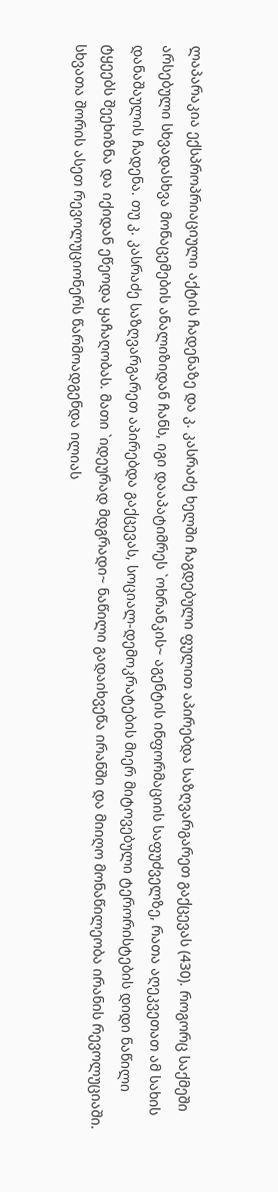ლაპარაკია ექსპროპრიაციული აქტის ჩადენაზე და კ. კასრაძე ხელში ჩაგდებული ფულით აპირებდა საზღვარგარეთ გაქცევას (430). როგორც საქმეში არსებული სხვადასხვა მონაცემების ანალიზიდან ჩანს, იგი დააპატიმრეს `ოხრანკის~ აგენტის ინფორმაციის საფუძველზე, რათა აღეკვეთათ ამ სახის დანაშაულის ჩადენა. თუ კ. კასრაძე საზღვარგარეთ აპირებდა გაქცევას, სოციალ-დემოკრატების მიერ მიტოვებული ტერორისტების დიდი ნაწილი ტყეებს შეეხიზნა და იქიდან ეწეოდა ყაჩაღობას. მათი `იდეურად მდგრადი~ ნაწილი გადაიხვეწა ირანში და მიიღო მონაწილეობა ირანის რევოლუციაში. სხვათა შორის ასეთ რევოლუციონერს წარმოადგენდა ილიას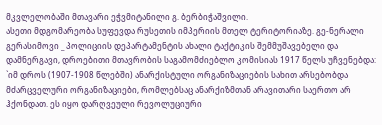მკვლელობაში მთავარი ეჭვმიტანილი გ. ბერბიჭაშვილი.
ასეთი მდგომარეობა სუფევდა რუსეთის იმპერიის მთელ ტერიტორიაზე. გე-ნერალი გერასიმოვი _ პოლიციის დეპარტამენტის ახალი ტაქტიკის შემმუშავებელი და დამნერგავი, დროებითი მთავრობის საგამომძიებლო კომისიას 1917 წელს უჩვენებდა: `იმ დროს (1907-1908 წლებში) ანარქისტული ორგანიზაციების სახით არსებობდა მძარცველური ორგანიზაციები, რომლებსაც ანარქიზმთან არავითარი საერთო არ ჰქონდათ. ეს იყო დარღვეული რევოლუციური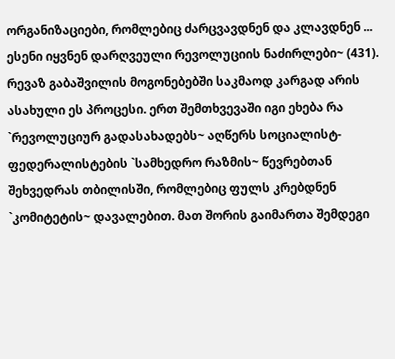ორგანიზაციები, რომლებიც ძარცვავდნენ და კლავდნენ ... ესენი იყვნენ დარღვეული რევოლუციის ნაძირლები~ (431).
რევაზ გაბაშვილის მოგონებებში საკმაოდ კარგად არის ასახული ეს პროცესი. ერთ შემთხვევაში იგი ეხება რა `რევოლუციურ გადასახადებს~ აღწერს სოციალისტ-ფედერალისტების `სამხედრო რაზმის~ წევრებთან შეხვედრას თბილისში, რომლებიც ფულს კრებდნენ `კომიტეტის~ დავალებით. მათ შორის გაიმართა შემდეგი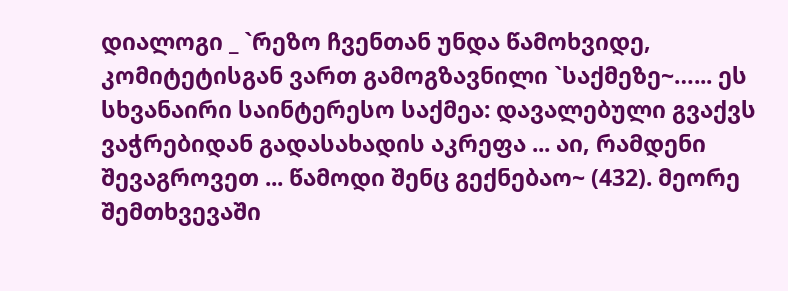დიალოგი _ `რეზო ჩვენთან უნდა წამოხვიდე, კომიტეტისგან ვართ გამოგზავნილი `საქმეზე~…... ეს სხვანაირი საინტერესო საქმეა: დავალებული გვაქვს ვაჭრებიდან გადასახადის აკრეფა ... აი, რამდენი შევაგროვეთ ... წამოდი შენც გექნებაო~ (432). მეორე შემთხვევაში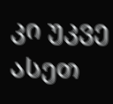კი უკვე ასეთ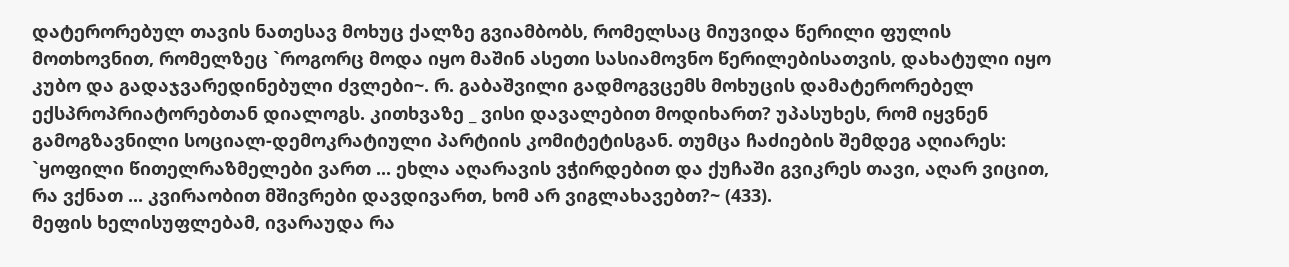დატერორებულ თავის ნათესავ მოხუც ქალზე გვიამბობს, რომელსაც მიუვიდა წერილი ფულის მოთხოვნით, რომელზეც `როგორც მოდა იყო მაშინ ასეთი სასიამოვნო წერილებისათვის, დახატული იყო კუბო და გადაჯვარედინებული ძვლები~. რ. გაბაშვილი გადმოგვცემს მოხუცის დამატერორებელ ექსპროპრიატორებთან დიალოგს. კითხვაზე _ ვისი დავალებით მოდიხართ? უპასუხეს, რომ იყვნენ გამოგზავნილი სოციალ-დემოკრატიული პარტიის კომიტეტისგან. თუმცა ჩაძიების შემდეგ აღიარეს: `ყოფილი წითელრაზმელები ვართ ... ეხლა აღარავის ვჭირდებით და ქუჩაში გვიკრეს თავი, აღარ ვიცით, რა ვქნათ ... კვირაობით მშივრები დავდივართ, ხომ არ ვიგლახავებთ?~ (433).
მეფის ხელისუფლებამ, ივარაუდა რა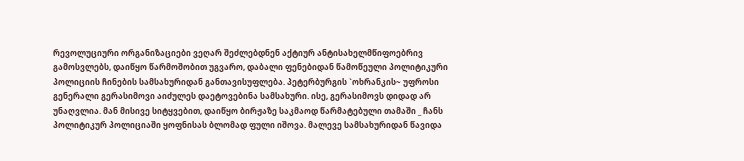რევოლუციური ორგანიზაციები ვეღარ შეძლებდნენ აქტიურ ანტისახელმწიფოებრივ გამოსვლებს, დაიწყო წარმოშობით უგვარო, დაბალი ფენებიდან წამოწეული პოლიტიკური პოლიციის ჩინების სამსახურიდან განთავისუფლება. პეტერბურგის `ოხრანკის~ უფროსი გენერალი გერასიმოვი აიძულეს დაეტოვებინა სამსახური. ისე, გერასიმოვს დიდად არ უნაღვლია. მან მისივე სიტყვებით, დაიწყო ბირჟაზე საკმაოდ წარმატებული თამაში _ ჩანს პოლიტიკურ პოლიციაში ყოფნისას ბლომად ფული იშოვა. მალევე სამსახურიდან წავიდა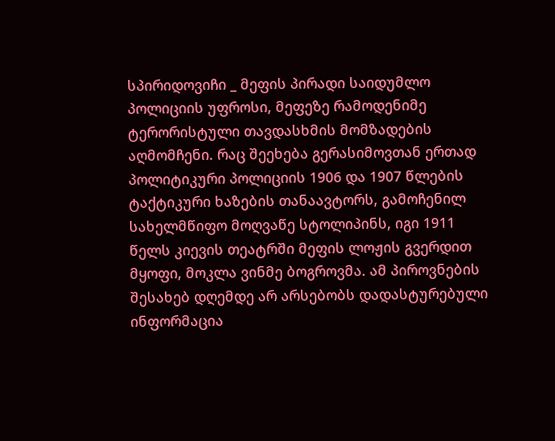სპირიდოვიჩი _ მეფის პირადი საიდუმლო პოლიციის უფროსი, მეფეზე რამოდენიმე ტერორისტული თავდასხმის მომზადების აღმომჩენი. რაც შეეხება გერასიმოვთან ერთად პოლიტიკური პოლიციის 1906 და 1907 წლების ტაქტიკური ხაზების თანაავტორს, გამოჩენილ სახელმწიფო მოღვაწე სტოლიპინს, იგი 1911 წელს კიევის თეატრში მეფის ლოჟის გვერდით მყოფი, მოკლა ვინმე ბოგროვმა. ამ პიროვნების შესახებ დღემდე არ არსებობს დადასტურებული ინფორმაცია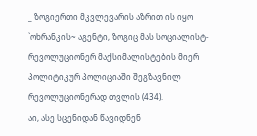_ ზოგიერთი მკვლევარის აზრით ის იყო `ოხრანკის~ აგენტი, ზოგიც მას სოციალისტ-რევოლუციონერ მაქსიმალისტების მიერ პოლიტიკურ პოლიციაში შეგზავნილ რევოლუციონერად თვლის (434).
აი, ასე სცენიდან წავიდნენ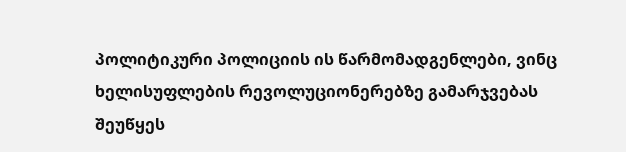პოლიტიკური პოლიციის ის წარმომადგენლები, ვინც ხელისუფლების რევოლუციონერებზე გამარჯვებას შეუწყეს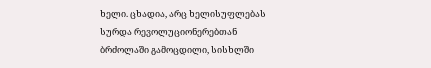ხელი. ცხადია, არც ხელისუფლებას სურდა რევოლუციონერებთან ბრძოლაში გამოცდილი, სისხლში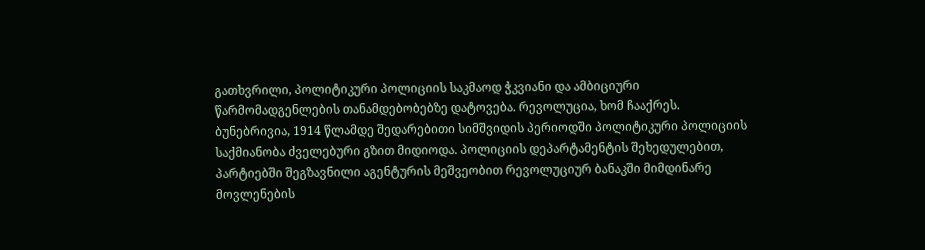გათხვრილი, პოლიტიკური პოლიციის საკმაოდ ჭკვიანი და ამბიციური წარმომადგენლების თანამდებობებზე დატოვება. რევოლუცია, ხომ ჩააქრეს.
ბუნებრივია, 1914 წლამდე შედარებითი სიმშვიდის პერიოდში პოლიტიკური პოლიციის საქმიანობა ძველებური გზით მიდიოდა. პოლიციის დეპარტამენტის შეხედულებით, პარტიებში შეგზავნილი აგენტურის მეშვეობით რევოლუციურ ბანაკში მიმდინარე მოვლენების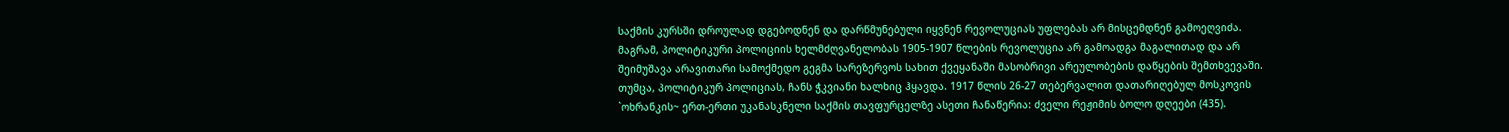საქმის კურსში დროულად დგებოდნენ და დარწმუნებული იყვნენ რევოლუციას უფლებას არ მისცემდნენ გამოეღვიძა. მაგრამ, პოლიტიკური პოლიციის ხელმძღვანელობას 1905-1907 წლების რევოლუცია არ გამოადგა მაგალითად და არ შეიმუშავა არავითარი სამოქმედო გეგმა სარეზერვოს სახით ქვეყანაში მასობრივი არეულობების დაწყების შემთხვევაში.
თუმცა, პოლიტიკურ პოლიციას, ჩანს ჭკვიანი ხალხიც ჰყავდა. 1917 წლის 26-27 თებერვალით დათარიღებულ მოსკოვის `ოხრანკის~ ერთ-ერთი უკანასკნელი საქმის თავფურცელზე ასეთი ჩანაწერია: ძველი რეჟიმის ბოლო დღეები (435).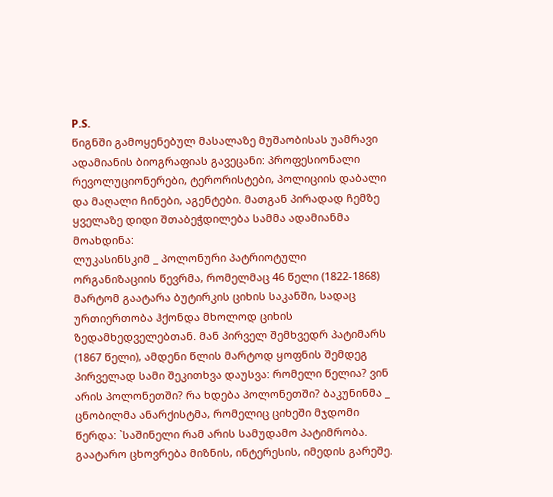P.S.
წიგნში გამოყენებულ მასალაზე მუშაობისას უამრავი ადამიანის ბიოგრაფიას გავეცანი: პროფესიონალი რევოლუციონერები, ტერორისტები, პოლიციის დაბალი და მაღალი ჩინები, აგენტები. მათგან პირადად ჩემზე ყველაზე დიდი შთაბეჭდილება სამმა ადამიანმა მოახდინა:
ლუკასინსკიმ _ პოლონური პატრიოტული ორგანიზაციის წევრმა, რომელმაც 46 წელი (1822-1868) მარტომ გაატარა ბუტირკის ციხის საკანში, სადაც ურთიერთობა ჰქონდა მხოლოდ ციხის ზედამხედველებთან. მან პირველ შემხვედრ პატიმარს (1867 წელი), ამდენი წლის მარტოდ ყოფნის შემდეგ პირველად სამი შეკითხვა დაუსვა: რომელი წელია? ვინ არის პოლონეთში? რა ხდება პოლონეთში? ბაკუნინმა _ ცნობილმა ანარქისტმა, რომელიც ციხეში მჯდომი წერდა: `საშინელი რამ არის სამუდამო პატიმრობა. გაატარო ცხოვრება მიზნის, ინტერესის, იმედის გარეშე.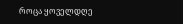როცა ყოველდღე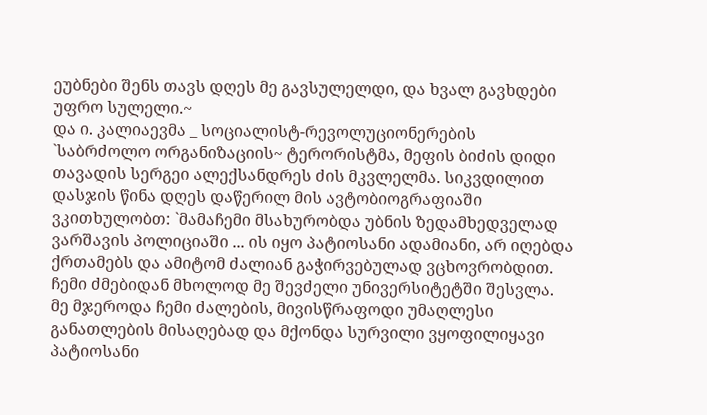ეუბნები შენს თავს დღეს მე გავსულელდი, და ხვალ გავხდები უფრო სულელი.~
და ი. კალიაევმა _ სოციალისტ-რევოლუციონერების `საბრძოლო ორგანიზაციის~ ტერორისტმა, მეფის ბიძის დიდი თავადის სერგეი ალექსანდრეს ძის მკვლელმა. სიკვდილით დასჯის წინა დღეს დაწერილ მის ავტობიოგრაფიაში ვკითხულობთ: `მამაჩემი მსახურობდა უბნის ზედამხედველად ვარშავის პოლიციაში ... ის იყო პატიოსანი ადამიანი, არ იღებდა ქრთამებს და ამიტომ ძალიან გაჭირვებულად ვცხოვრობდით. ჩემი ძმებიდან მხოლოდ მე შევძელი უნივერსიტეტში შესვლა. მე მჯეროდა ჩემი ძალების, მივისწრაფოდი უმაღლესი განათლების მისაღებად და მქონდა სურვილი ვყოფილიყავი პატიოსანი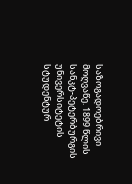საზოგადოებრივი მოღვაწე. 1899 წლის სანკტ-პეტერბურგის უნივერსიტეტის სტუდენტურ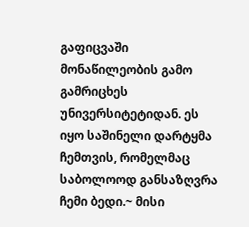გაფიცვაში მონაწილეობის გამო გამრიცხეს უნივერსიტეტიდან. ეს იყო საშინელი დარტყმა ჩემთვის, რომელმაც საბოლოოდ განსაზღვრა ჩემი ბედი.~ მისი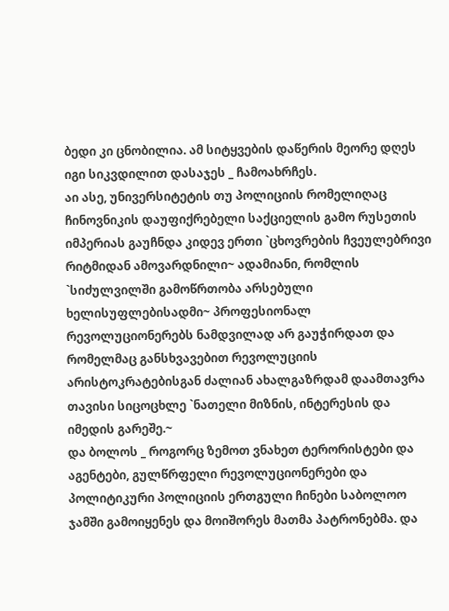ბედი კი ცნობილია. ამ სიტყვების დაწერის მეორე დღეს იგი სიკვდილით დასაჯეს _ ჩამოახრჩეს.
აი ასე, უნივერსიტეტის თუ პოლიციის რომელიღაც ჩინოვნიკის დაუფიქრებელი საქციელის გამო რუსეთის იმპერიას გაუჩნდა კიდევ ერთი `ცხოვრების ჩვეულებრივი რიტმიდან ამოვარდნილი~ ადამიანი, რომლის `სიძულვილში გამოწრთობა არსებული ხელისუფლებისადმი~ პროფესიონალ რევოლუციონერებს ნამდვილად არ გაუჭირდათ და რომელმაც განსხვავებით რევოლუციის არისტოკრატებისგან ძალიან ახალგაზრდამ დაამთავრა თავისი სიცოცხლე `ნათელი მიზნის, ინტერესის და იმედის გარეშე.~
და ბოლოს _ როგორც ზემოთ ვნახეთ ტერორისტები და აგენტები, გულწრფელი რევოლუციონერები და პოლიტიკური პოლიციის ერთგული ჩინები საბოლოო ჯამში გამოიყენეს და მოიშორეს მათმა პატრონებმა. და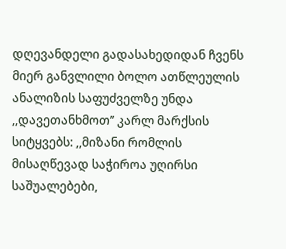დღევანდელი გადასახედიდან ჩვენს მიერ განვლილი ბოლო ათწლეულის ანალიზის საფუძველზე უნდა ,,დავეთანხმოთ’’ კარლ მარქსის სიტყვებს: ,,მიზანი რომლის მისაღწევად საჭიროა უღირსი საშუალებები,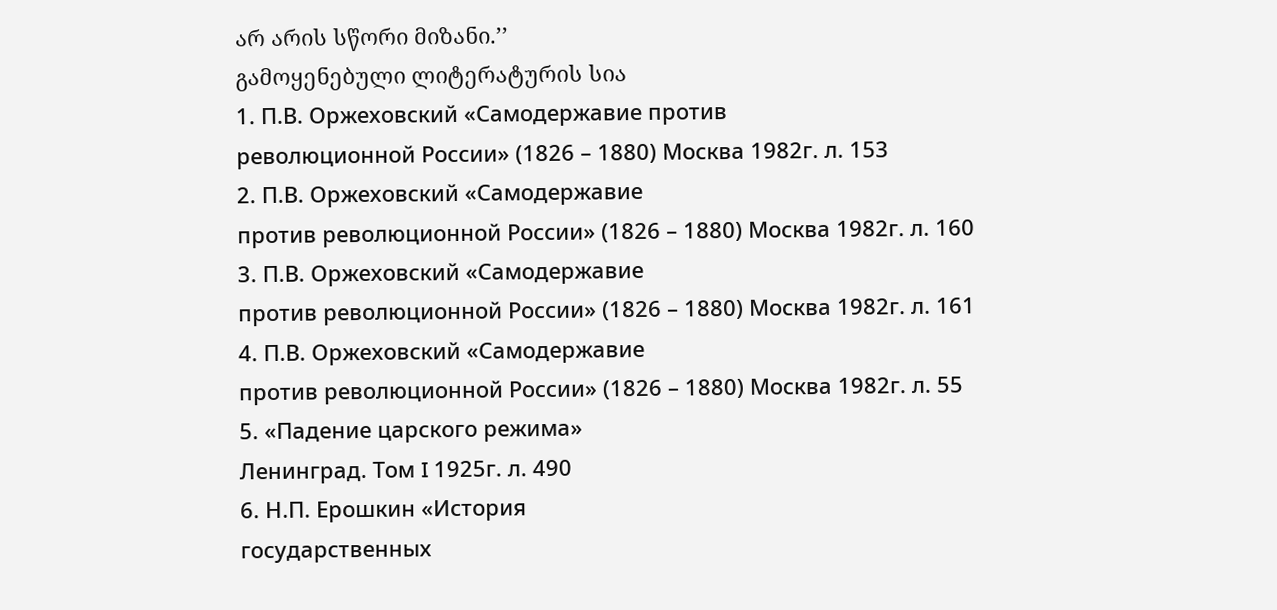არ არის სწორი მიზანი.’’
გამოყენებული ლიტერატურის სია
1. П.В. Оржеховский «Самодержавие против
революционной России» (1826 – 1880) Москва 1982г. л. 153
2. П.В. Оржеховский «Самодержавие
против революционной России» (1826 – 1880) Москва 1982г. л. 160
3. П.В. Оржеховский «Самодержавие
против революционной России» (1826 – 1880) Москва 1982г. л. 161
4. П.В. Оржеховский «Самодержавие
против революционной России» (1826 – 1880) Москва 1982г. л. 55
5. «Падение царского режима»
Ленинград. Том I 1925г. л. 490
6. Н.П. Ерошкин «История
государственных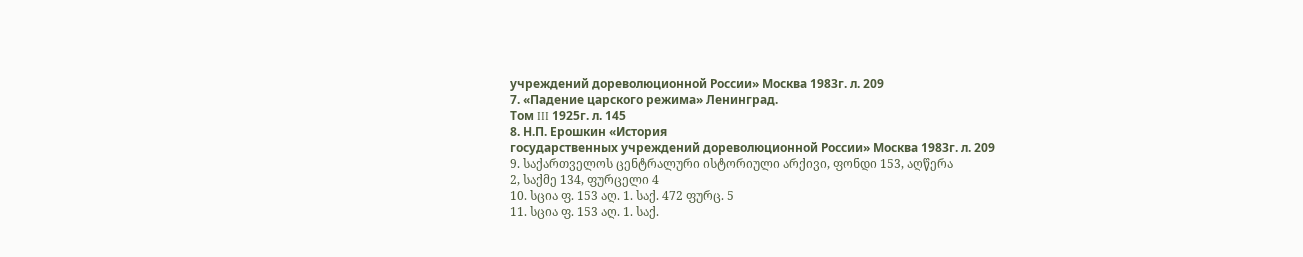учреждений дореволюционной России» Москва 1983г. л. 209
7. «Падение царского режима» Ленинград.
Том III 1925г. л. 145
8. Н.П. Ерошкин «История
государственных учреждений дореволюционной России» Москва 1983г. л. 209
9. საქართველოს ცენტრალური ისტორიული არქივი, ფონდი 153, აღწერა
2, საქმე 134, ფურცელი 4
10. სცია ფ. 153 აღ. 1. საქ. 472 ფურც. 5
11. სცია ფ. 153 აღ. 1. საქ.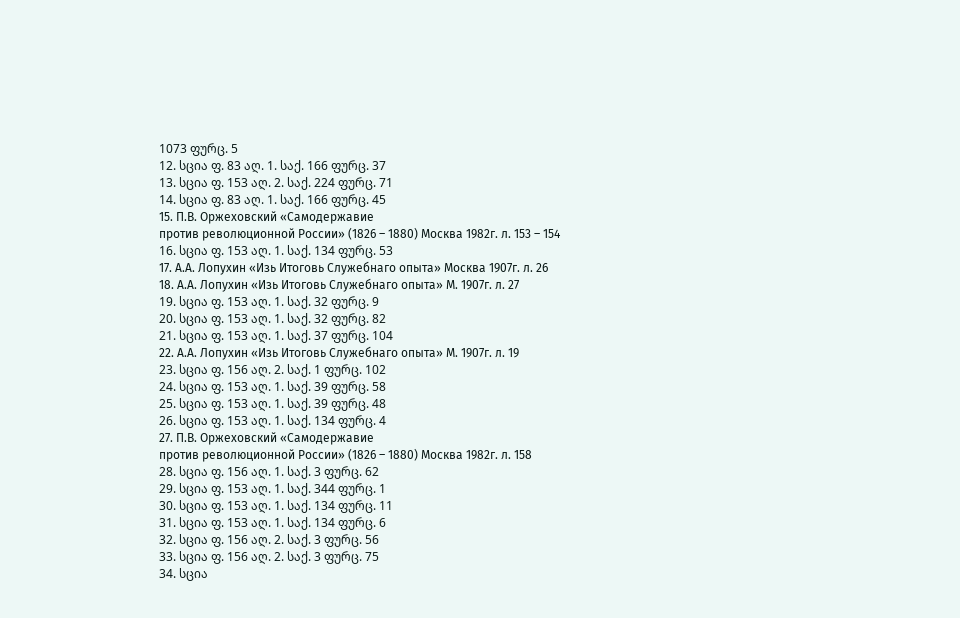1073 ფურც. 5
12. სცია ფ. 83 აღ. 1. საქ. 166 ფურც. 37
13. სცია ფ. 153 აღ. 2. საქ. 224 ფურც. 71
14. სცია ფ. 83 აღ. 1. საქ. 166 ფურც. 45
15. П.В. Оржеховский «Самодержавие
против революционной России» (1826 – 1880) Москва 1982г. л. 153 – 154
16. სცია ფ. 153 აღ. 1. საქ. 134 ფურც. 53
17. А.А. Лопухин «Изь Итоговь Служебнаго опыта» Москва 1907г. л. 26
18. А.А. Лопухин «Изь Итоговь Служебнаго опыта» М. 1907г. л. 27
19. სცია ფ. 153 აღ. 1. საქ. 32 ფურც. 9
20. სცია ფ. 153 აღ. 1. საქ. 32 ფურც. 82
21. სცია ფ. 153 აღ. 1. საქ. 37 ფურც. 104
22. А.А. Лопухин «Изь Итоговь Служебнаго опыта» М. 1907г. л. 19
23. სცია ფ. 156 აღ. 2. საქ. 1 ფურც. 102
24. სცია ფ. 153 აღ. 1. საქ. 39 ფურც. 58
25. სცია ფ. 153 აღ. 1. საქ. 39 ფურც. 48
26. სცია ფ. 153 აღ. 1. საქ. 134 ფურც. 4
27. П.В. Оржеховский «Самодержавие
против революционной России» (1826 – 1880) Москва 1982г. л. 158
28. სცია ფ. 156 აღ. 1. საქ. 3 ფურც. 62
29. სცია ფ. 153 აღ. 1. საქ. 344 ფურც. 1
30. სცია ფ. 153 აღ. 1. საქ. 134 ფურც. 11
31. სცია ფ. 153 აღ. 1. საქ. 134 ფურც. 6
32. სცია ფ. 156 აღ. 2. საქ. 3 ფურც. 56
33. სცია ფ. 156 აღ. 2. საქ. 3 ფურც. 75
34. სცია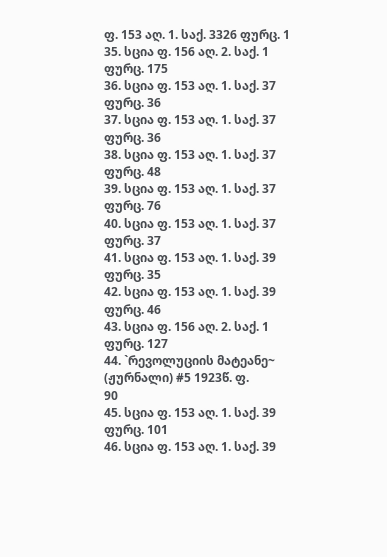ფ. 153 აღ. 1. საქ. 3326 ფურც. 1
35. სცია ფ. 156 აღ. 2. საქ. 1 ფურც. 175
36. სცია ფ. 153 აღ. 1. საქ. 37 ფურც. 36
37. სცია ფ. 153 აღ. 1. საქ. 37 ფურც. 36
38. სცია ფ. 153 აღ. 1. საქ. 37 ფურც. 48
39. სცია ფ. 153 აღ. 1. საქ. 37 ფურც. 76
40. სცია ფ. 153 აღ. 1. საქ. 37 ფურც. 37
41. სცია ფ. 153 აღ. 1. საქ. 39 ფურც. 35
42. სცია ფ. 153 აღ. 1. საქ. 39 ფურც. 46
43. სცია ფ. 156 აღ. 2. საქ. 1 ფურც. 127
44. `რევოლუციის მატეანე~
(ჟურნალი) #5 1923წ. ფ.
90
45. სცია ფ. 153 აღ. 1. საქ. 39 ფურც. 101
46. სცია ფ. 153 აღ. 1. საქ. 39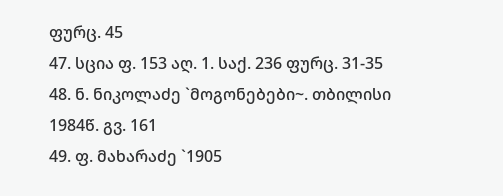ფურც. 45
47. სცია ფ. 153 აღ. 1. საქ. 236 ფურც. 31-35
48. ნ. ნიკოლაძე `მოგონებები~. თბილისი
1984წ. გვ. 161
49. ფ. მახარაძე `1905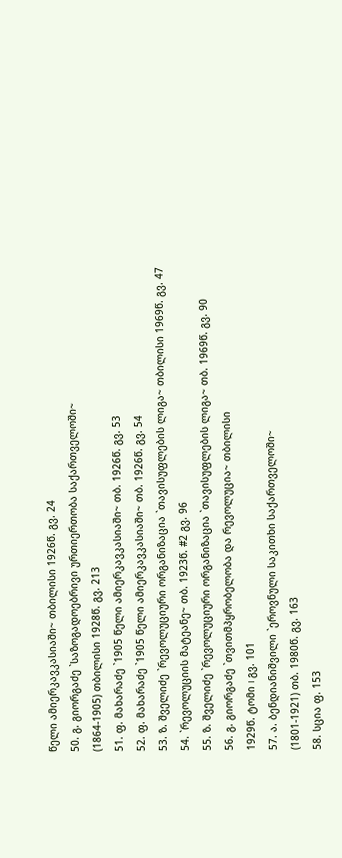წელი ამიერკავკასიაში~ თბილისი 1926წ. გვ. 24
50. გ. გიორგაძე `საზოგადოებრივი ურთიერთობა საქართველოში~
(1864-1905) თბილისი 1928წ. გვ. 213
51. ფ. მახარაძე `1905 წელი ამიერკავკასიაში~ თბ. 1926წ. გვ. 53
52. ფ. მახარაძე `1905 წელი ამიერკავკასიაში~ თბ. 1926წ. გვ. 54
53. ზ. შველიძე `რევოლუციური ორგანიზაცია `თავისუფლების ლიგა~ თბილისი 1969წ. გვ. 47
54. `რევოლუციის მატეანე~ თბ. 1923წ. #2 გვ. 96
55. ზ. შველიძე `რევოლუციური ორგანიზაცია `თავისუფლების ლიგა~ თბ. 1969წ. გვ. 90
56. გ. გიორგაძე `თვითმპყრობელობა და რევოლუცია~ თბილისი
1929წ. ტომი I გვ. 101
57. ა. ბენდიანიშვილი `ეროვნული საკითხი საქართველოში~
(1801-1921) თბ. 1980წ. გვ. 163
58. სცია ფ. 153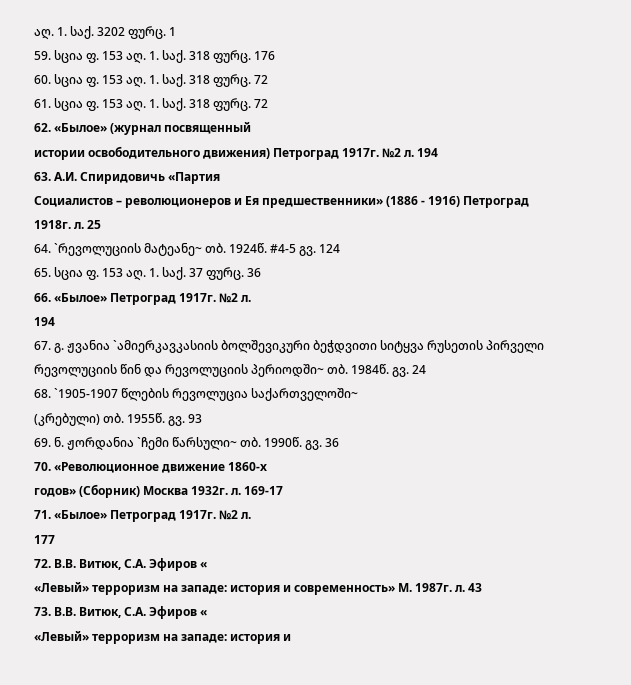აღ. 1. საქ. 3202 ფურც. 1
59. სცია ფ. 153 აღ. 1. საქ. 318 ფურც. 176
60. სცია ფ. 153 აღ. 1. საქ. 318 ფურც. 72
61. სცია ფ. 153 აღ. 1. საქ. 318 ფურც. 72
62. «Былое» (журнал посвященный
истории освободительного движения) Петроград 1917г. №2 л. 194
63. А.И. Спиридовичь «Партия
Социалистов – революционеров и Ея предшественники» (1886 - 1916) Петроград
1918г. л. 25
64. `რევოლუციის მატეანე~ თბ. 1924წ. #4-5 გვ. 124
65. სცია ფ. 153 აღ. 1. საქ. 37 ფურც. 36
66. «Былое» Петроград 1917г. №2 л.
194
67. გ. ჟვანია `ამიერკავკასიის ბოლშევიკური ბეჭდვითი სიტყვა რუსეთის პირველი რევოლუციის წინ და რევოლუციის პერიოდში~ თბ. 1984წ. გვ. 24
68. `1905-1907 წლების რევოლუცია საქართველოში~
(კრებული) თბ. 1955წ. გვ. 93
69. ნ. ჟორდანია `ჩემი წარსული~ თბ. 1990წ. გვ. 36
70. «Революционное движение 1860-х
годов» (Сборник) Москва 1932г. л. 169-17
71. «Былое» Петроград 1917г. №2 л.
177
72. В.В. Витюк, С.А. Эфиров «
«Левый» терроризм на западе: история и современность» М. 1987г. л. 43
73. В.В. Витюк, С.А. Эфиров «
«Левый» терроризм на западе: история и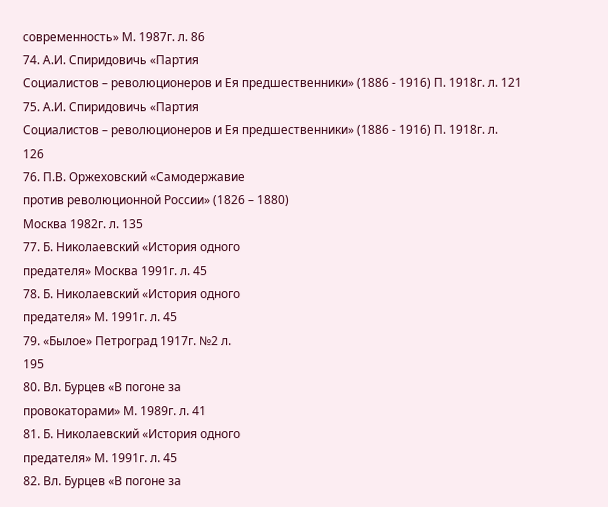современность» М. 1987г. л. 86
74. А.И. Спиридовичь «Партия
Социалистов – революционеров и Ея предшественники» (1886 - 1916) П. 1918г. л. 121
75. А.И. Спиридовичь «Партия
Социалистов – революционеров и Ея предшественники» (1886 - 1916) П. 1918г. л.
126
76. П.В. Оржеховский «Самодержавие
против революционной России» (1826 – 1880)
Москва 1982г. л. 135
77. Б. Николаевский «История одного
предателя» Москва 1991г. л. 45
78. Б. Николаевский «История одного
предателя» М. 1991г. л. 45
79. «Былое» Петроград 1917г. №2 л.
195
80. Вл. Бурцев «В погоне за
провокаторами» М. 1989г. л. 41
81. Б. Николаевский «История одного
предателя» М. 1991г. л. 45
82. Вл. Бурцев «В погоне за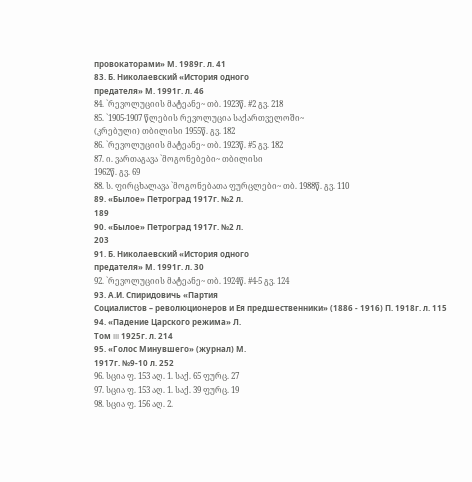провокаторами» М. 1989г. л. 41
83. Б. Николаевский «История одного
предателя» М. 1991г. л. 46
84. `რევოლუციის მატეანე~ თბ. 1923წ. #2 გვ. 218
85. `1905-1907 წლების რევოლუცია საქართველოში~
(კრებული) თბილისი 1955წ. გვ. 182
86. `რევოლუციის მატეანე~ თბ. 1923წ. #5 გვ. 182
87. ი. ვართაგავა `მოგონებები~ თბილისი
1962წ. გვ. 69
88. ს. ფირცხალავა `მოგონებათა ფურცლები~ თბ. 1988წ. გვ. 110
89. «Былое» Петроград 1917г. №2 л.
189
90. «Былое» Петроград 1917г. №2 л.
203
91. Б. Николаевский «История одного
предателя» М. 1991г. л. 30
92. `რევოლუციის მატეანე~ თბ. 1924წ. #4-5 გვ. 124
93. А.И. Спиридовичь «Партия
Социалистов – революционеров и Ея предшественники» (1886 - 1916) П. 1918г. л. 115
94. «Падение Царского режима» Л.
Том III 1925г. л. 214
95. «Голос Минувшего» (журнал) М.
1917г. №9-10 л. 252
96. სცია ფ. 153 აღ. 1. საქ. 65 ფურც. 27
97. სცია ფ. 153 აღ. 1. საქ. 39 ფურც. 19
98. სცია ფ. 156 აღ. 2.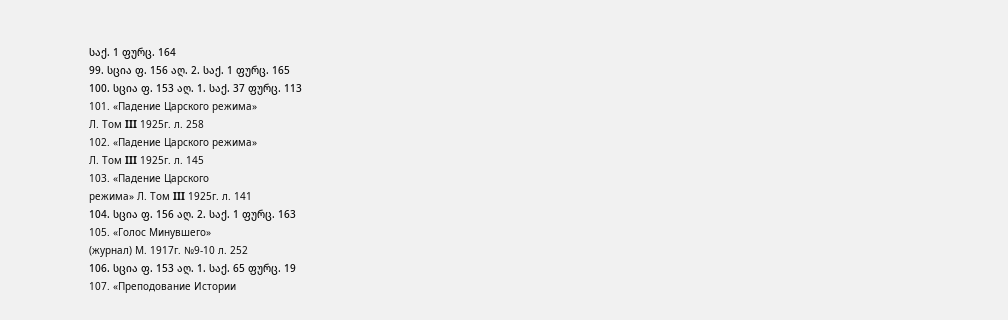საქ. 1 ფურც. 164
99. სცია ფ. 156 აღ. 2. საქ. 1 ფურც. 165
100. სცია ფ. 153 აღ. 1. საქ. 37 ფურც. 113
101. «Падение Царского режима»
Л. Том III 1925г. л. 258
102. «Падение Царского режима»
Л. Том III 1925г. л. 145
103. «Падение Царского
режима» Л. Том III 1925г. л. 141
104. სცია ფ. 156 აღ. 2. საქ. 1 ფურც. 163
105. «Голос Минувшего»
(журнал) М. 1917г. №9-10 л. 252
106. სცია ფ. 153 აღ. 1. საქ. 65 ფურც. 19
107. «Преподование Истории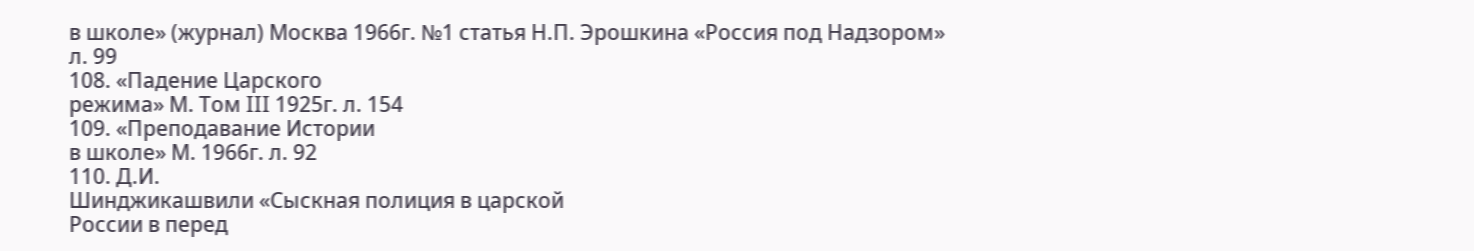в школе» (журнал) Москва 1966г. №1 статья Н.П. Эрошкина «Россия под Надзором»
л. 99
108. «Падение Царского
режима» М. Том III 1925г. л. 154
109. «Преподавание Истории
в школе» М. 1966г. л. 92
110. Д.И.
Шинджикашвили «Сыскная полиция в царской
России в перед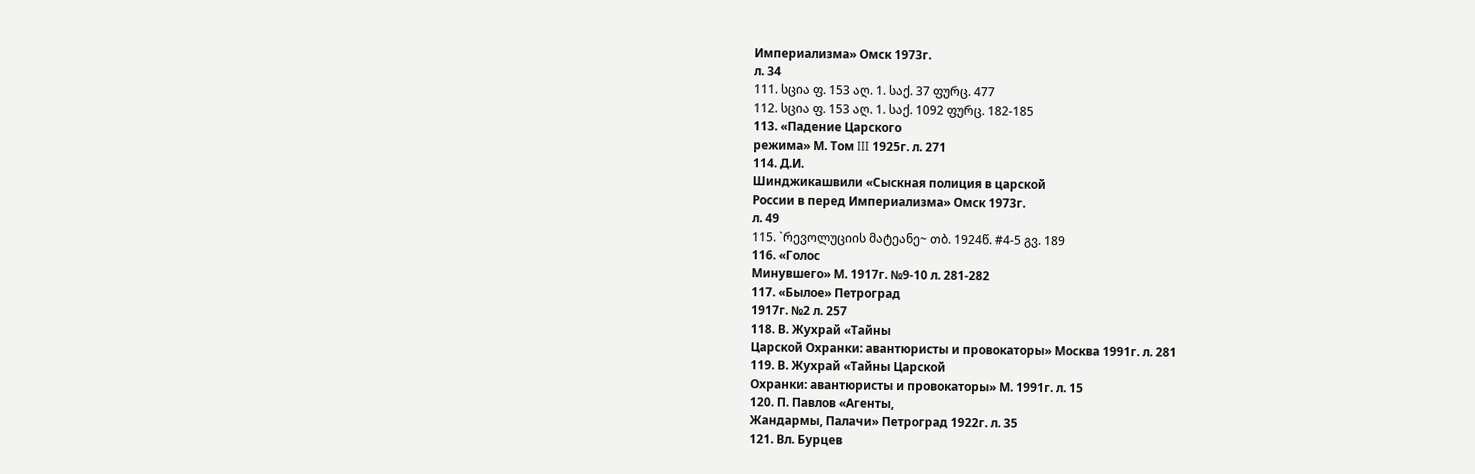Империализма» Омск 1973г.
л. 34
111. სცია ფ. 153 აღ. 1. საქ. 37 ფურც. 477
112. სცია ფ. 153 აღ. 1. საქ. 1092 ფურც. 182-185
113. «Падение Царского
режима» М. Том III 1925г. л. 271
114. Д.И.
Шинджикашвили «Сыскная полиция в царской
России в перед Империализма» Омск 1973г.
л. 49
115. `რევოლუციის მატეანე~ თბ. 1924წ. #4-5 გვ. 189
116. «Голос
Минувшего» М. 1917г. №9-10 л. 281-282
117. «Былое» Петроград
1917г. №2 л. 257
118. В. Жухрай «Тайны
Царской Охранки: авантюристы и провокаторы» Москва 1991г. л. 281
119. В. Жухрай «Тайны Царской
Охранки: авантюристы и провокаторы» М. 1991г. л. 15
120. П. Павлов «Агенты,
Жандармы, Палачи» Петроград 1922г. л. 35
121. Вл. Бурцев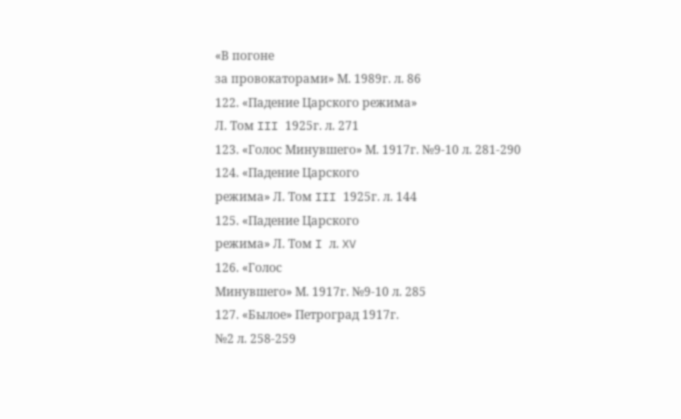«В погоне
за провокаторами» М. 1989г. л. 86
122. «Падение Царского режима»
Л. Том III 1925г. л. 271
123. «Голос Минувшего» М. 1917г. №9-10 л. 281-290
124. «Падение Царского
режима» Л. Том III 1925г. л. 144
125. «Падение Царского
режима» Л. Том I л. XV
126. «Голос
Минувшего» М. 1917г. №9-10 л. 285
127. «Былое» Петроград 1917г.
№2 л. 258-259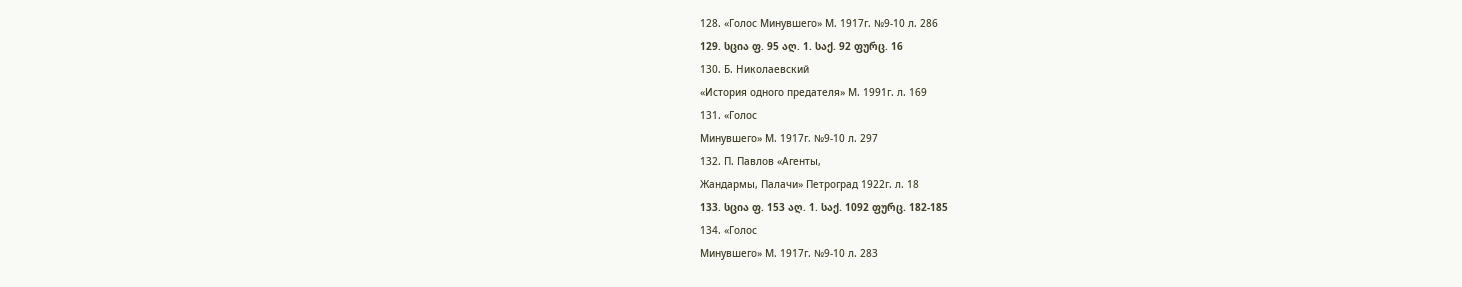128. «Голос Минувшего» М. 1917г. №9-10 л. 286
129. სცია ფ. 95 აღ. 1. საქ. 92 ფურც. 16
130. Б. Николаевский
«История одного предателя» М. 1991г. л. 169
131. «Голос
Минувшего» М. 1917г. №9-10 л. 297
132. П. Павлов «Агенты,
Жандармы, Палачи» Петроград 1922г. л. 18
133. სცია ფ. 153 აღ. 1. საქ. 1092 ფურც. 182-185
134. «Голос
Минувшего» М. 1917г. №9-10 л. 283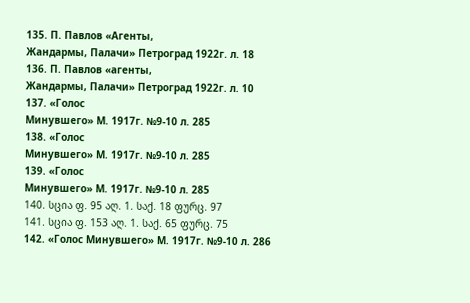135. П. Павлов «Агенты,
Жандармы, Палачи» Петроград 1922г. л. 18
136. П. Павлов «агенты,
Жандармы, Палачи» Петроград 1922г. л. 10
137. «Голос
Минувшего» М. 1917г. №9-10 л. 285
138. «Голос
Минувшего» М. 1917г. №9-10 л. 285
139. «Голос
Минувшего» М. 1917г. №9-10 л. 285
140. სცია ფ. 95 აღ. 1. საქ. 18 ფურც. 97
141. სცია ფ. 153 აღ. 1. საქ. 65 ფურც. 75
142. «Голос Минувшего» М. 1917г. №9-10 л. 286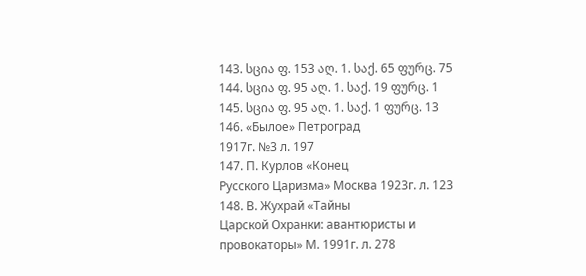143. სცია ფ. 153 აღ. 1. საქ. 65 ფურც. 75
144. სცია ფ. 95 აღ. 1. საქ. 19 ფურც. 1
145. სცია ფ. 95 აღ. 1. საქ. 1 ფურც. 13
146. «Былое» Петроград
1917г. №3 л. 197
147. П. Курлов «Конец
Русского Царизма» Москва 1923г. л. 123
148. В. Жухрай «Тайны
Царской Охранки: авантюристы и провокаторы» М. 1991г. л. 278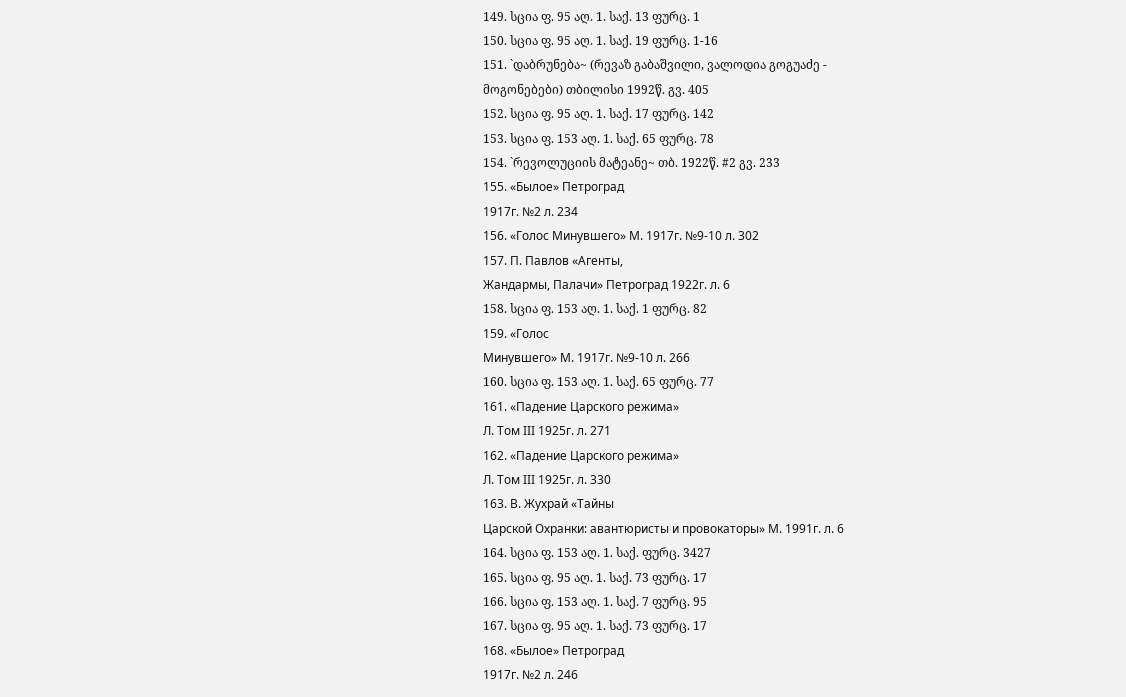149. სცია ფ. 95 აღ. 1. საქ. 13 ფურც. 1
150. სცია ფ. 95 აღ. 1. საქ. 19 ფურც. 1-16
151. `დაბრუნება~ (რევაზ გაბაშვილი, ვალოდია გოგუაძე -
მოგონებები) თბილისი 1992წ. გვ. 405
152. სცია ფ. 95 აღ. 1. საქ. 17 ფურც. 142
153. სცია ფ. 153 აღ. 1. საქ. 65 ფურც. 78
154. `რევოლუციის მატეანე~ თბ. 1922წ. #2 გვ. 233
155. «Былое» Петроград
1917г. №2 л. 234
156. «Голос Минувшего» М. 1917г. №9-10 л. 302
157. П. Павлов «Агенты,
Жандармы, Палачи» Петроград 1922г. л. 6
158. სცია ფ. 153 აღ. 1. საქ. 1 ფურც. 82
159. «Голос
Минувшего» М. 1917г. №9-10 л. 266
160. სცია ფ. 153 აღ. 1. საქ. 65 ფურც. 77
161. «Падение Царского режима»
Л. Том III 1925г. л. 271
162. «Падение Царского режима»
Л. Том III 1925г. л. 330
163. В. Жухрай «Тайны
Царской Охранки: авантюристы и провокаторы» М. 1991г. л. 6
164. სცია ფ. 153 აღ. 1. საქ. ფურც. 3427
165. სცია ფ. 95 აღ. 1. საქ. 73 ფურც. 17
166. სცია ფ. 153 აღ. 1. საქ. 7 ფურც. 95
167. სცია ფ. 95 აღ. 1. საქ. 73 ფურც. 17
168. «Былое» Петроград
1917г. №2 л. 246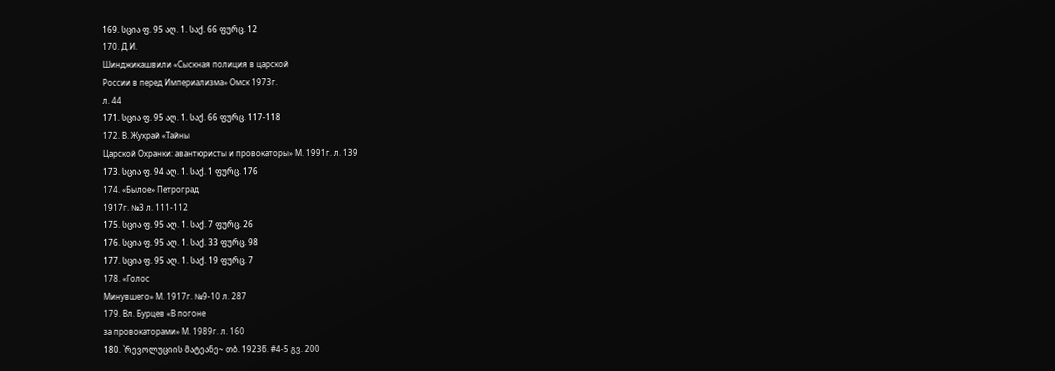169. სცია ფ. 95 აღ. 1. საქ. 66 ფურც. 12
170. Д.И.
Шинджикашвили «Сыскная полиция в царской
России в перед Империализма» Омск 1973г.
л. 44
171. სცია ფ. 95 აღ. 1. საქ. 66 ფურც. 117-118
172. В. Жухрай «Тайны
Царской Охранки: авантюристы и провокаторы» М. 1991г. л. 139
173. სცია ფ. 94 აღ. 1. საქ. 1 ფურც. 176
174. «Былое» Петроград
1917г. №3 л. 111-112
175. სცია ფ. 95 აღ. 1. საქ. 7 ფურც. 26
176. სცია ფ. 95 აღ. 1. საქ. 33 ფურც. 98
177. სცია ფ. 95 აღ. 1. საქ. 19 ფურც. 7
178. «Голос
Минувшего» М. 1917г. №9-10 л. 287
179. Вл. Бурцев «В погоне
за провокаторами» М. 1989г. л. 160
180. `რევოლუციის მატეანე~ თბ. 1923წ. #4-5 გვ. 200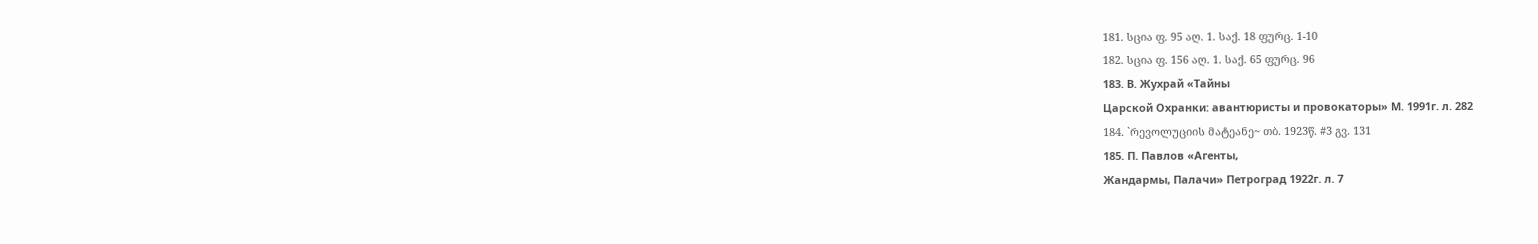181. სცია ფ. 95 აღ. 1. საქ. 18 ფურც. 1-10
182. სცია ფ. 156 აღ. 1. საქ. 65 ფურც. 96
183. В. Жухрай «Тайны
Царской Охранки: авантюристы и провокаторы» М. 1991г. л. 282
184. `რევოლუციის მატეანე~ თბ. 1923წ. #3 გვ. 131
185. П. Павлов «Агенты,
Жандармы, Палачи» Петроград 1922г. л. 7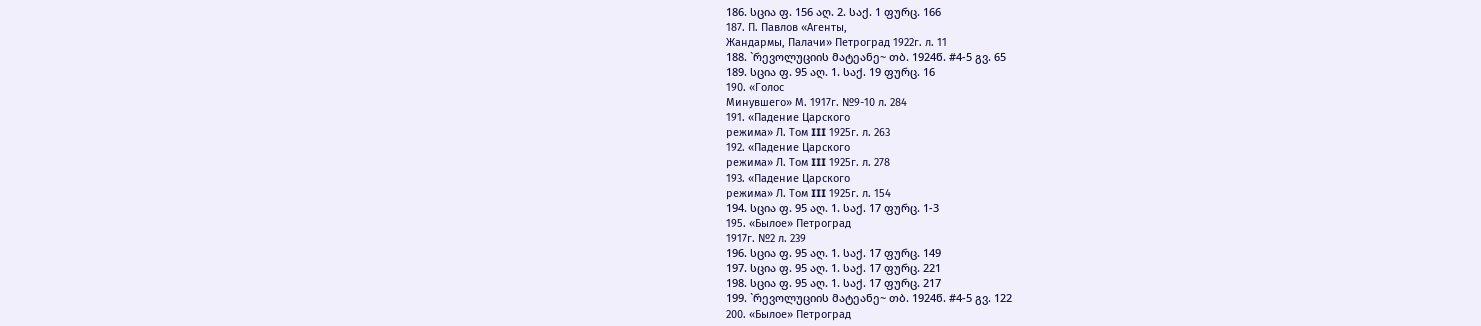186. სცია ფ. 156 აღ. 2. საქ. 1 ფურც. 166
187. П. Павлов «Агенты,
Жандармы, Палачи» Петроград 1922г. л. 11
188. `რევოლუციის მატეანე~ თბ. 1924წ. #4-5 გვ. 65
189. სცია ფ. 95 აღ. 1. საქ. 19 ფურც. 16
190. «Голос
Минувшего» М. 1917г. №9-10 л. 284
191. «Падение Царского
режима» Л. Том III 1925г. л. 263
192. «Падение Царского
режима» Л. Том III 1925г. л. 278
193. «Падение Царского
режима» Л. Том III 1925г. л. 154
194. სცია ფ. 95 აღ. 1. საქ. 17 ფურც. 1-3
195. «Былое» Петроград
1917г. №2 л. 239
196. სცია ფ. 95 აღ. 1. საქ. 17 ფურც. 149
197. სცია ფ. 95 აღ. 1. საქ. 17 ფურც. 221
198. სცია ფ. 95 აღ. 1. საქ. 17 ფურც. 217
199. `რევოლუციის მატეანე~ თბ. 1924წ. #4-5 გვ. 122
200. «Былое» Петроград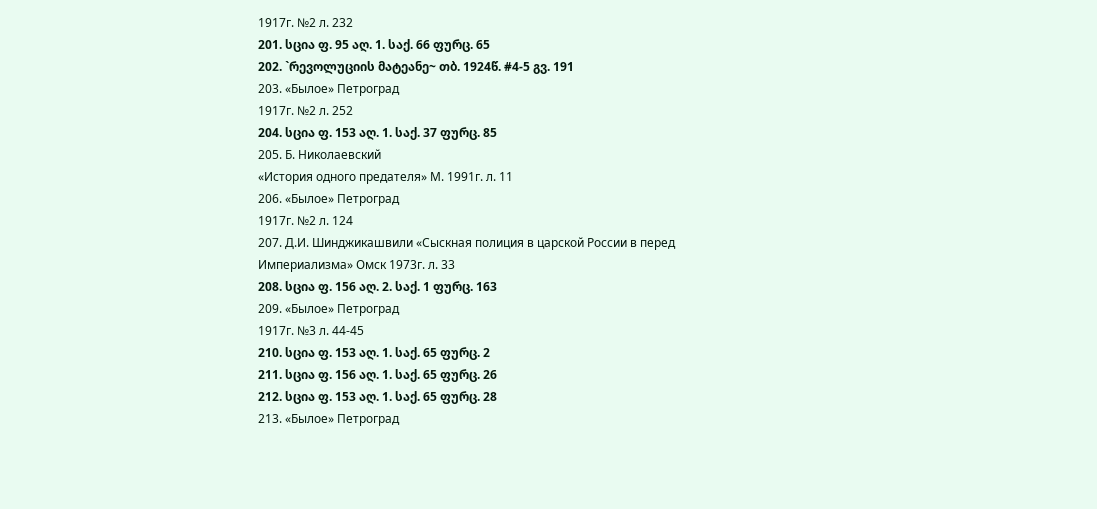1917г. №2 л. 232
201. სცია ფ. 95 აღ. 1. საქ. 66 ფურც. 65
202. `რევოლუციის მატეანე~ თბ. 1924წ. #4-5 გვ. 191
203. «Былое» Петроград
1917г. №2 л. 252
204. სცია ფ. 153 აღ. 1. საქ. 37 ფურც. 85
205. Б. Николаевский
«История одного предателя» М. 1991г. л. 11
206. «Былое» Петроград
1917г. №2 л. 124
207. Д.И. Шинджикашвили «Сыскная полиция в царской России в перед
Империализма» Омск 1973г. л. 33
208. სცია ფ. 156 აღ. 2. საქ. 1 ფურც. 163
209. «Былое» Петроград
1917г. №3 л. 44-45
210. სცია ფ. 153 აღ. 1. საქ. 65 ფურც. 2
211. სცია ფ. 156 აღ. 1. საქ. 65 ფურც. 26
212. სცია ფ. 153 აღ. 1. საქ. 65 ფურც. 28
213. «Былое» Петроград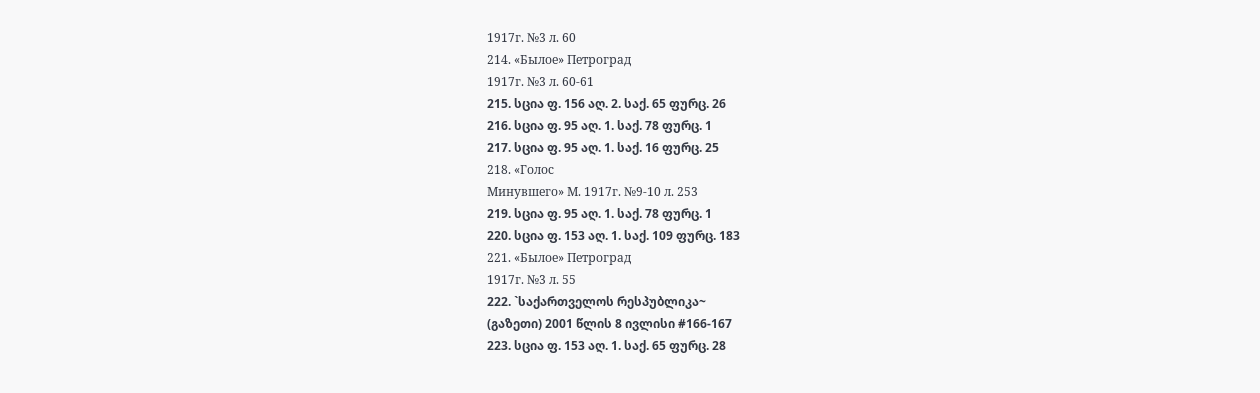1917г. №3 л. 60
214. «Былое» Петроград
1917г. №3 л. 60-61
215. სცია ფ. 156 აღ. 2. საქ. 65 ფურც. 26
216. სცია ფ. 95 აღ. 1. საქ. 78 ფურც. 1
217. სცია ფ. 95 აღ. 1. საქ. 16 ფურც. 25
218. «Голос
Минувшего» М. 1917г. №9-10 л. 253
219. სცია ფ. 95 აღ. 1. საქ. 78 ფურც. 1
220. სცია ფ. 153 აღ. 1. საქ. 109 ფურც. 183
221. «Былое» Петроград
1917г. №3 л. 55
222. `საქართველოს რესპუბლიკა~
(გაზეთი) 2001 წლის 8 ივლისი #166-167
223. სცია ფ. 153 აღ. 1. საქ. 65 ფურც. 28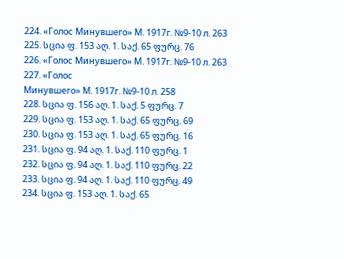224. «Голос Минувшего» М. 1917г. №9-10 л. 263
225. სცია ფ. 153 აღ. 1. საქ. 65 ფურც. 76
226. «Голос Минувшего» М. 1917г. №9-10 л. 263
227. «Голос
Минувшего» М. 1917г. №9-10 л. 258
228. სცია ფ. 156 აღ. 1. საქ. 5 ფურც. 7
229. სცია ფ. 153 აღ. 1. საქ. 65 ფურც. 69
230. სცია ფ. 153 აღ. 1. საქ. 65 ფურც. 16
231. სცია ფ. 94 აღ. 1. საქ. 110 ფურც. 1
232. სცია ფ. 94 აღ. 1. საქ. 110 ფურც. 22
233. სცია ფ. 94 აღ. 1. საქ. 110 ფურც. 49
234. სცია ფ. 153 აღ. 1. საქ. 65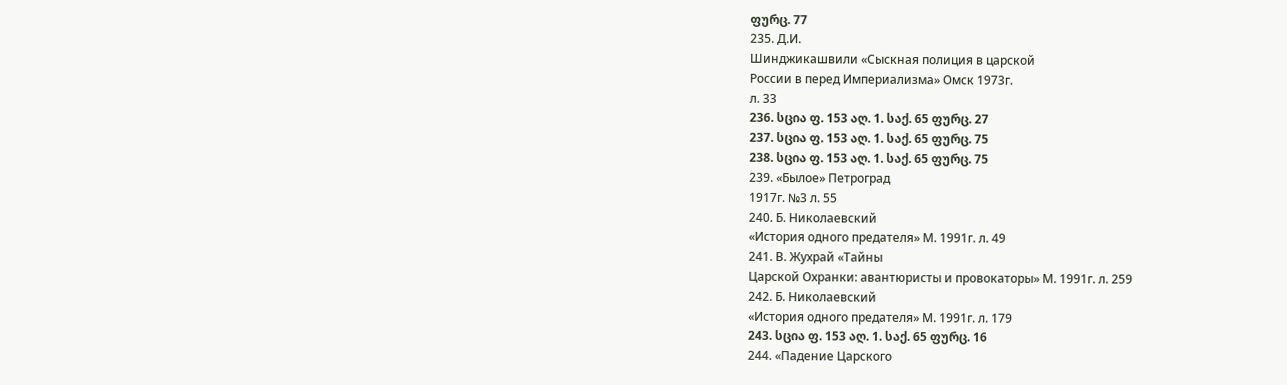ფურც. 77
235. Д.И.
Шинджикашвили «Сыскная полиция в царской
России в перед Империализма» Омск 1973г.
л. 33
236. სცია ფ. 153 აღ. 1. საქ. 65 ფურც. 27
237. სცია ფ. 153 აღ. 1. საქ. 65 ფურც. 75
238. სცია ფ. 153 აღ. 1. საქ. 65 ფურც. 75
239. «Былое» Петроград
1917г. №3 л. 55
240. Б. Николаевский
«История одного предателя» М. 1991г. л. 49
241. В. Жухрай «Тайны
Царской Охранки: авантюристы и провокаторы» М. 1991г. л. 259
242. Б. Николаевский
«История одного предателя» М. 1991г. л. 179
243. სცია ფ. 153 აღ. 1. საქ. 65 ფურც. 16
244. «Падение Царского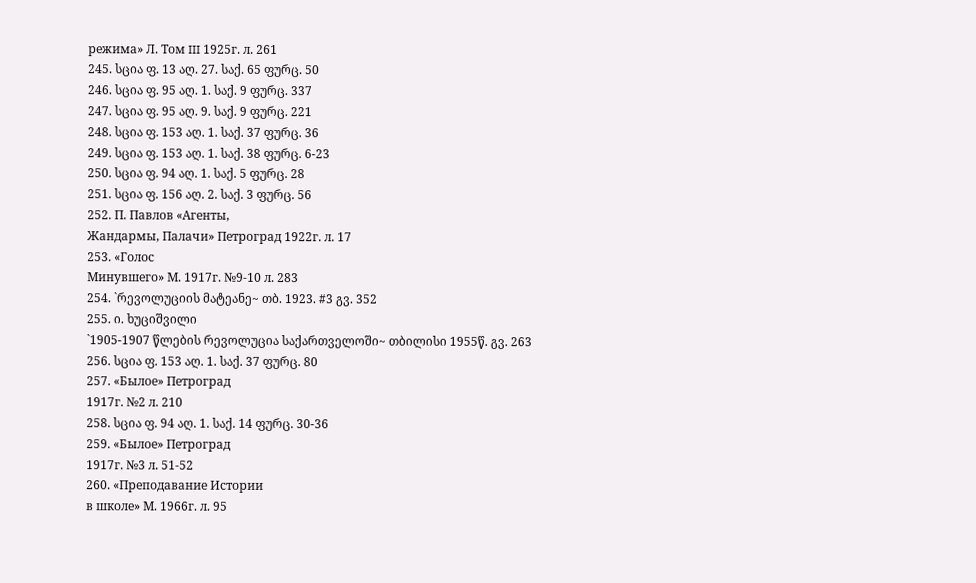режима» Л. Том III 1925г. л. 261
245. სცია ფ. 13 აღ. 27. საქ. 65 ფურც. 50
246. სცია ფ. 95 აღ. 1. საქ. 9 ფურც. 337
247. სცია ფ. 95 აღ. 9. საქ. 9 ფურც. 221
248. სცია ფ. 153 აღ. 1. საქ. 37 ფურც. 36
249. სცია ფ. 153 აღ. 1. საქ. 38 ფურც. 6-23
250. სცია ფ. 94 აღ. 1. საქ. 5 ფურც. 28
251. სცია ფ. 156 აღ. 2. საქ. 3 ფურც. 56
252. П. Павлов «Агенты,
Жандармы, Палачи» Петроград 1922г. л. 17
253. «Голос
Минувшего» М. 1917г. №9-10 л. 283
254. `რევოლუციის მატეანე~ თბ. 1923. #3 გვ. 352
255. ი. ხუციშვილი
`1905-1907 წლების რევოლუცია საქართველოში~ თბილისი 1955წ. გვ. 263
256. სცია ფ. 153 აღ. 1. საქ. 37 ფურც. 80
257. «Былое» Петроград
1917г. №2 л. 210
258. სცია ფ. 94 აღ. 1. საქ. 14 ფურც. 30-36
259. «Былое» Петроград
1917г. №3 л. 51-52
260. «Преподавание Истории
в школе» М. 1966г. л. 95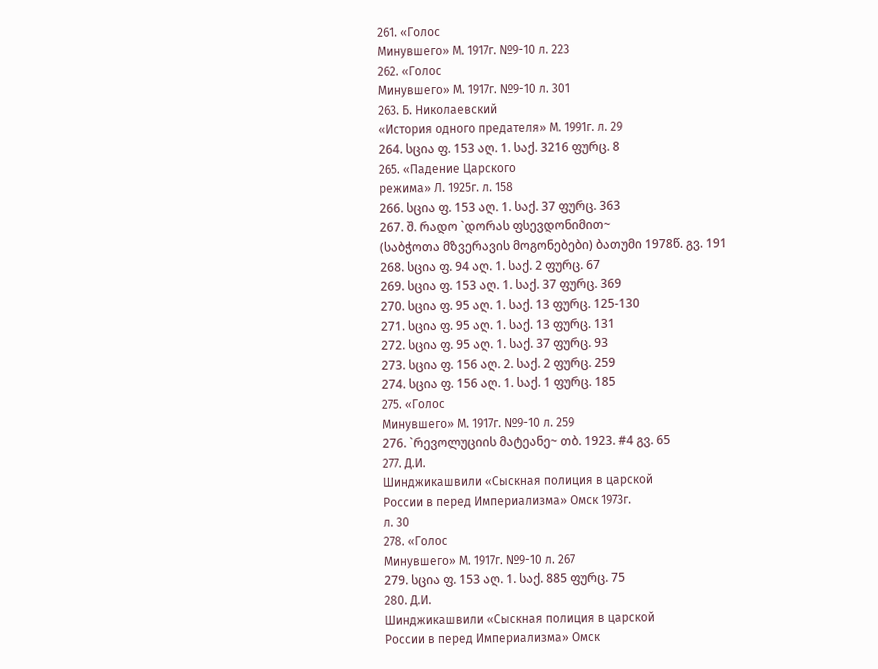261. «Голос
Минувшего» М. 1917г. №9-10 л. 223
262. «Голос
Минувшего» М. 1917г. №9-10 л. 301
263. Б. Николаевский
«История одного предателя» М. 1991г. л. 29
264. სცია ფ. 153 აღ. 1. საქ. 3216 ფურც. 8
265. «Падение Царского
режима» Л. 1925г. л. 158
266. სცია ფ. 153 აღ. 1. საქ. 37 ფურც. 363
267. შ. რადო `დორას ფსევდონიმით~
(საბჭოთა მზვერავის მოგონებები) ბათუმი 1978წ. გვ. 191
268. სცია ფ. 94 აღ. 1. საქ. 2 ფურც. 67
269. სცია ფ. 153 აღ. 1. საქ. 37 ფურც. 369
270. სცია ფ. 95 აღ. 1. საქ. 13 ფურც. 125-130
271. სცია ფ. 95 აღ. 1. საქ. 13 ფურც. 131
272. სცია ფ. 95 აღ. 1. საქ. 37 ფურც. 93
273. სცია ფ. 156 აღ. 2. საქ. 2 ფურც. 259
274. სცია ფ. 156 აღ. 1. საქ. 1 ფურც. 185
275. «Голос
Минувшего» М. 1917г. №9-10 л. 259
276. `რევოლუციის მატეანე~ თბ. 1923. #4 გვ. 65
277. Д.И.
Шинджикашвили «Сыскная полиция в царской
России в перед Империализма» Омск 1973г.
л. 30
278. «Голос
Минувшего» М. 1917г. №9-10 л. 267
279. სცია ფ. 153 აღ. 1. საქ. 885 ფურც. 75
280. Д.И.
Шинджикашвили «Сыскная полиция в царской
России в перед Империализма» Омск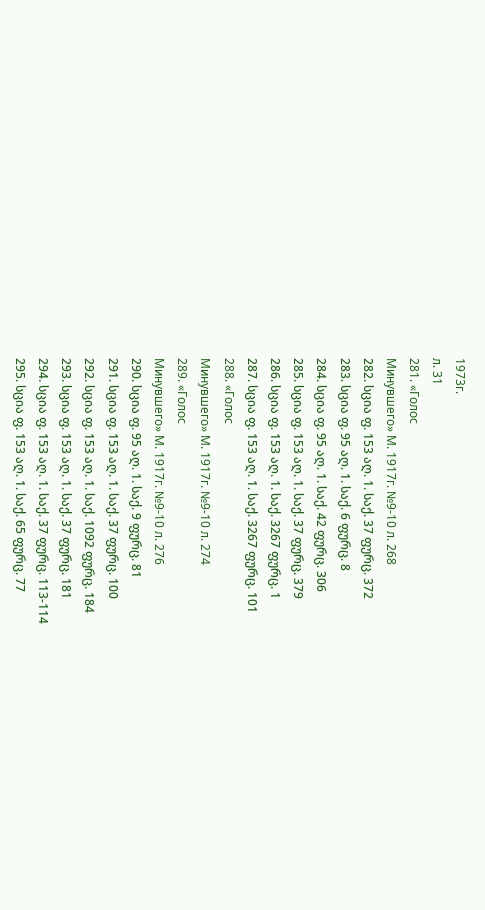1973г.
л. 31
281. «Голос
Минувшего» М. 1917г. №9-10 л. 268
282. სცია ფ. 153 აღ. 1. საქ. 37 ფურც. 372
283. სცია ფ. 95 აღ. 1. საქ. 6 ფურც. 8
284. სცია ფ. 95 აღ. 1. საქ. 42 ფურც. 306
285. სცია ფ. 153 აღ. 1. საქ. 37 ფურც. 379
286. სცია ფ. 153 აღ. 1. საქ. 3267 ფურც. 1
287. სცია ფ. 153 აღ. 1. საქ. 3267 ფურც. 101
288. «Голос
Минувшего» М. 1917г. №9-10 л. 274
289. «Голос
Минувшего» М. 1917г. №9-10 л. 276
290. სცია ფ. 95 აღ. 1. საქ. 9 ფურც. 81
291. სცია ფ. 153 აღ. 1. საქ. 37 ფურც. 100
292. სცია ფ. 153 აღ. 1. საქ. 1092 ფურც. 184
293. სცია ფ. 153 აღ. 1. საქ. 37 ფურც. 181
294. სცია ფ. 153 აღ. 1. საქ. 37 ფურც. 113-114
295. სცია ფ. 153 აღ. 1. საქ. 65 ფურც. 77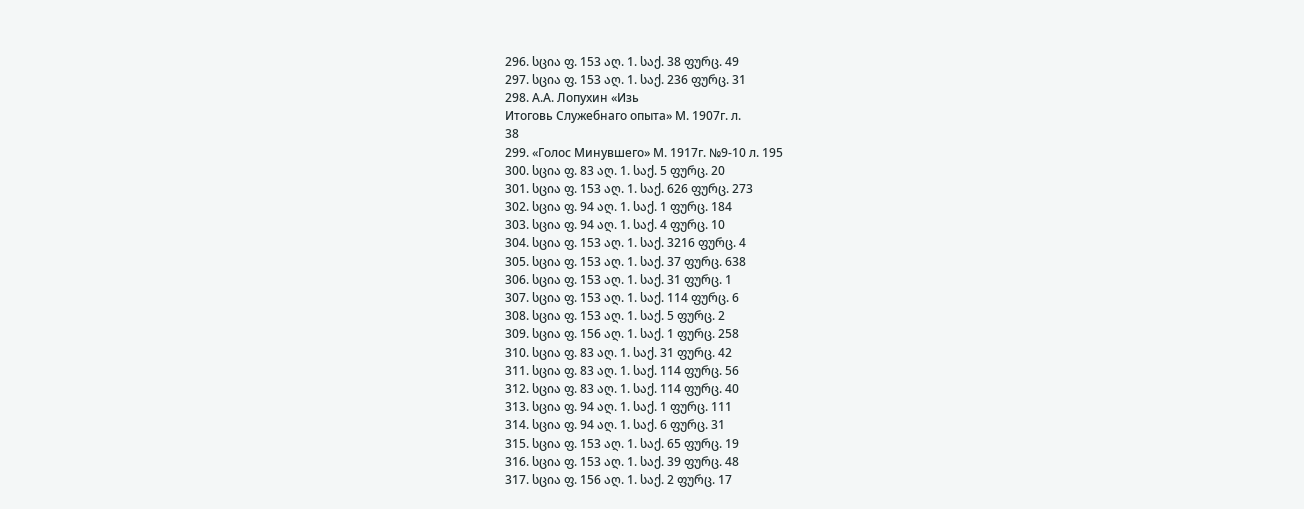296. სცია ფ. 153 აღ. 1. საქ. 38 ფურც. 49
297. სცია ფ. 153 აღ. 1. საქ. 236 ფურც. 31
298. А.А. Лопухин «Изь
Итоговь Служебнаго опыта» М. 1907г. л.
38
299. «Голос Минувшего» М. 1917г. №9-10 л. 195
300. სცია ფ. 83 აღ. 1. საქ. 5 ფურც. 20
301. სცია ფ. 153 აღ. 1. საქ. 626 ფურც. 273
302. სცია ფ. 94 აღ. 1. საქ. 1 ფურც. 184
303. სცია ფ. 94 აღ. 1. საქ. 4 ფურც. 10
304. სცია ფ. 153 აღ. 1. საქ. 3216 ფურც. 4
305. სცია ფ. 153 აღ. 1. საქ. 37 ფურც. 638
306. სცია ფ. 153 აღ. 1. საქ. 31 ფურც. 1
307. სცია ფ. 153 აღ. 1. საქ. 114 ფურც. 6
308. სცია ფ. 153 აღ. 1. საქ. 5 ფურც. 2
309. სცია ფ. 156 აღ. 1. საქ. 1 ფურც. 258
310. სცია ფ. 83 აღ. 1. საქ. 31 ფურც. 42
311. სცია ფ. 83 აღ. 1. საქ. 114 ფურც. 56
312. სცია ფ. 83 აღ. 1. საქ. 114 ფურც. 40
313. სცია ფ. 94 აღ. 1. საქ. 1 ფურც. 111
314. სცია ფ. 94 აღ. 1. საქ. 6 ფურც. 31
315. სცია ფ. 153 აღ. 1. საქ. 65 ფურც. 19
316. სცია ფ. 153 აღ. 1. საქ. 39 ფურც. 48
317. სცია ფ. 156 აღ. 1. საქ. 2 ფურც. 17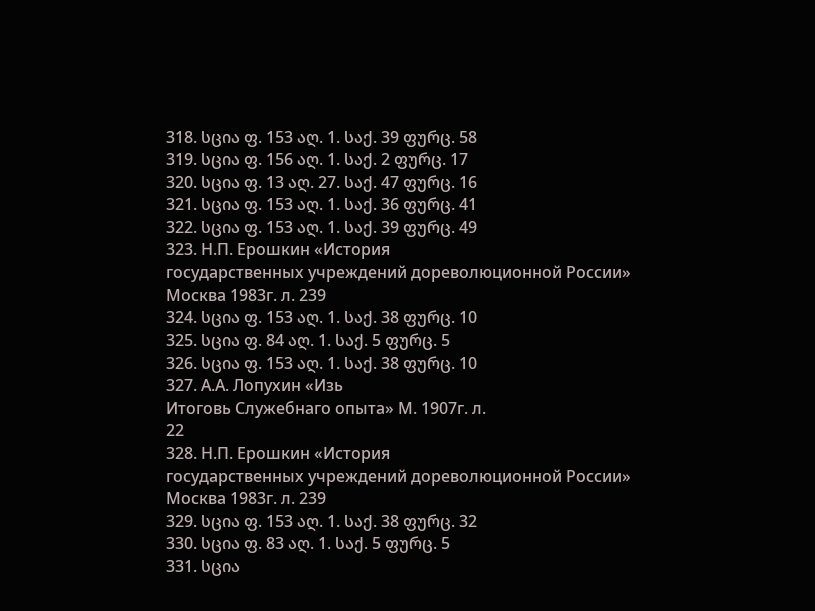318. სცია ფ. 153 აღ. 1. საქ. 39 ფურც. 58
319. სცია ფ. 156 აღ. 1. საქ. 2 ფურც. 17
320. სცია ფ. 13 აღ. 27. საქ. 47 ფურც. 16
321. სცია ფ. 153 აღ. 1. საქ. 36 ფურც. 41
322. სცია ფ. 153 აღ. 1. საქ. 39 ფურც. 49
323. Н.П. Ерошкин «История
государственных учреждений дореволюционной России» Москва 1983г. л. 239
324. სცია ფ. 153 აღ. 1. საქ. 38 ფურც. 10
325. სცია ფ. 84 აღ. 1. საქ. 5 ფურც. 5
326. სცია ფ. 153 აღ. 1. საქ. 38 ფურც. 10
327. А.А. Лопухин «Изь
Итоговь Служебнаго опыта» М. 1907г. л.
22
328. Н.П. Ерошкин «История
государственных учреждений дореволюционной России» Москва 1983г. л. 239
329. სცია ფ. 153 აღ. 1. საქ. 38 ფურც. 32
330. სცია ფ. 83 აღ. 1. საქ. 5 ფურც. 5
331. სცია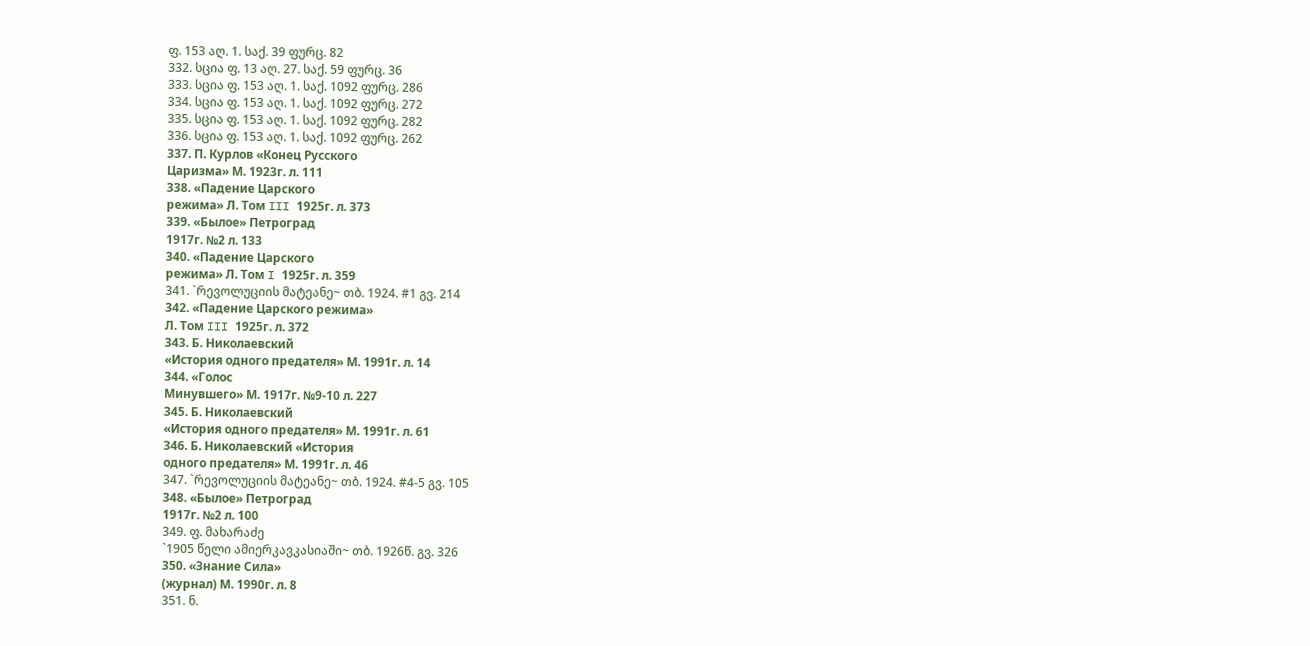ფ. 153 აღ. 1. საქ. 39 ფურც. 82
332. სცია ფ. 13 აღ. 27. საქ. 59 ფურც. 36
333. სცია ფ. 153 აღ. 1. საქ. 1092 ფურც. 286
334. სცია ფ. 153 აღ. 1. საქ. 1092 ფურც. 272
335. სცია ფ. 153 აღ. 1. საქ. 1092 ფურც. 282
336. სცია ფ. 153 აღ. 1. საქ. 1092 ფურც. 262
337. П. Курлов «Конец Русского
Царизма» М. 1923г. л. 111
338. «Падение Царского
режима» Л. Том III 1925г. л. 373
339. «Былое» Петроград
1917г. №2 л. 133
340. «Падение Царского
режима» Л. Том I 1925г. л. 359
341. `რევოლუციის მატეანე~ თბ. 1924. #1 გვ. 214
342. «Падение Царского режима»
Л. Том III 1925г. л. 372
343. Б. Николаевский
«История одного предателя» М. 1991г. л. 14
344. «Голос
Минувшего» М. 1917г. №9-10 л. 227
345. Б. Николаевский
«История одного предателя» М. 1991г. л. 61
346. Б. Николаевский «История
одного предателя» М. 1991г. л. 46
347. `რევოლუციის მატეანე~ თბ. 1924. #4-5 გვ. 105
348. «Былое» Петроград
1917г. №2 л. 100
349. ფ. მახარაძე
`1905 წელი ამიერკავკასიაში~ თბ. 1926წ. გვ. 326
350. «Знание Сила»
(журнал) М. 1990г. л. 8
351. ნ.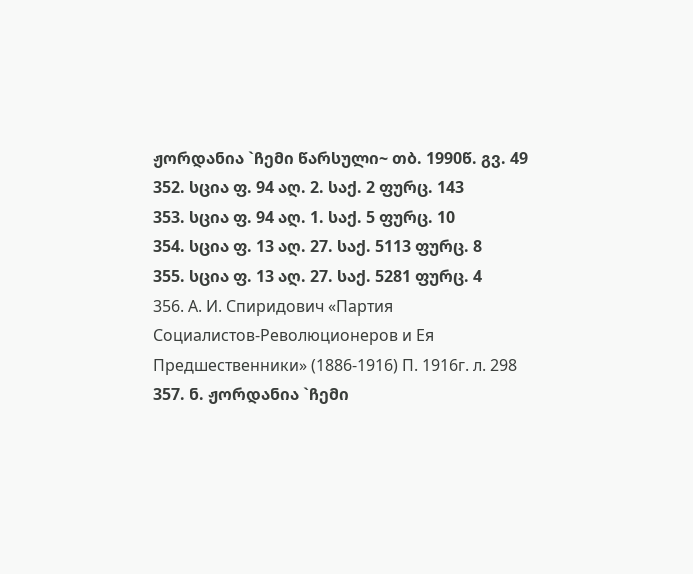ჟორდანია `ჩემი წარსული~ თბ. 1990წ. გვ. 49
352. სცია ფ. 94 აღ. 2. საქ. 2 ფურც. 143
353. სცია ფ. 94 აღ. 1. საქ. 5 ფურც. 10
354. სცია ფ. 13 აღ. 27. საქ. 5113 ფურც. 8
355. სცია ფ. 13 აღ. 27. საქ. 5281 ფურც. 4
356. А. И. Спиридович «Партия
Социалистов-Революционеров и Ея Предшественники» (1886-1916) П. 1916г. л. 298
357. ნ. ჟორდანია `ჩემი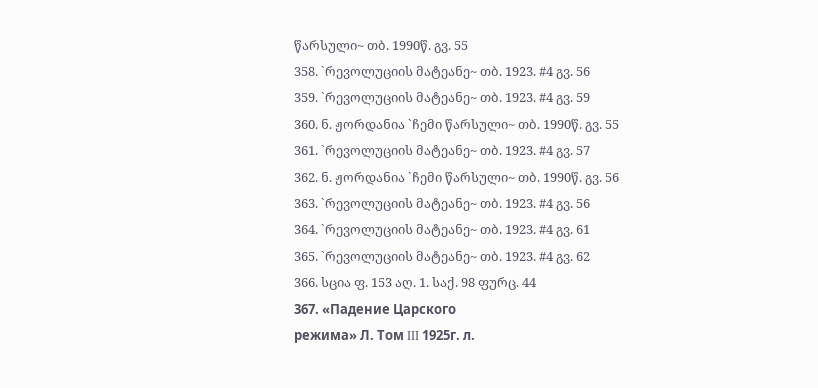წარსული~ თბ. 1990წ. გვ. 55
358. `რევოლუციის მატეანე~ თბ. 1923. #4 გვ. 56
359. `რევოლუციის მატეანე~ თბ. 1923. #4 გვ. 59
360. ნ. ჟორდანია `ჩემი წარსული~ თბ. 1990წ. გვ. 55
361. `რევოლუციის მატეანე~ თბ. 1923. #4 გვ. 57
362. ნ. ჟორდანია `ჩემი წარსული~ თბ. 1990წ. გვ. 56
363. `რევოლუციის მატეანე~ თბ. 1923. #4 გვ. 56
364. `რევოლუციის მატეანე~ თბ. 1923. #4 გვ. 61
365. `რევოლუციის მატეანე~ თბ. 1923. #4 გვ. 62
366. სცია ფ. 153 აღ. 1. საქ. 98 ფურც. 44
367. «Падение Царского
режима» Л. Том III 1925г. л.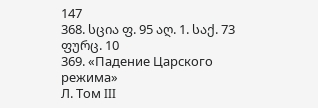147
368. სცია ფ. 95 აღ. 1. საქ. 73 ფურც. 10
369. «Падение Царского режима»
Л. Том III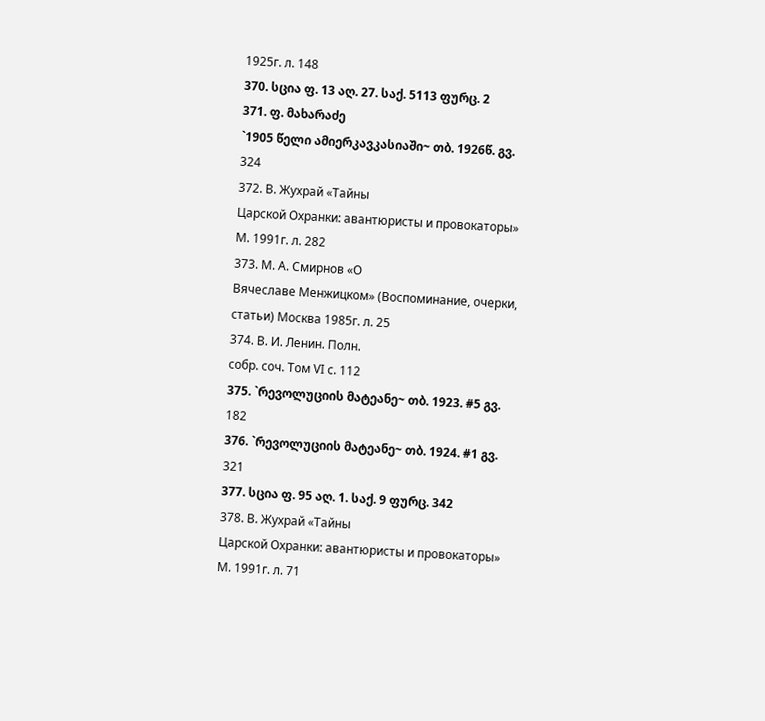1925г. л. 148
370. სცია ფ. 13 აღ. 27. საქ. 5113 ფურც. 2
371. ფ. მახარაძე
`1905 წელი ამიერკავკასიაში~ თბ. 1926წ. გვ. 324
372. В. Жухрай «Тайны
Царской Охранки: авантюристы и провокаторы» М. 1991г. л. 282
373. М. А. Смирнов «О
Вячеславе Менжицком» (Воспоминание, очерки, статьи) Москва 1985г. л. 25
374. В. И. Ленин. Полн.
собр. соч. Том VI с. 112
375. `რევოლუციის მატეანე~ თბ. 1923. #5 გვ. 182
376. `რევოლუციის მატეანე~ თბ. 1924. #1 გვ. 321
377. სცია ფ. 95 აღ. 1. საქ. 9 ფურც. 342
378. В. Жухрай «Тайны
Царской Охранки: авантюристы и провокаторы» М. 1991г. л. 71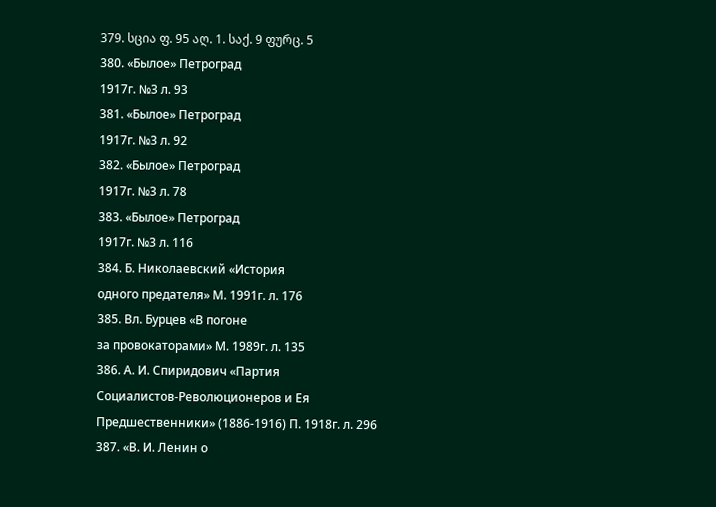379. სცია ფ. 95 აღ. 1. საქ. 9 ფურც. 5
380. «Былое» Петроград
1917г. №3 л. 93
381. «Былое» Петроград
1917г. №3 л. 92
382. «Былое» Петроград
1917г. №3 л. 78
383. «Былое» Петроград
1917г. №3 л. 116
384. Б. Николаевский «История
одного предателя» М. 1991г. л. 176
385. Вл. Бурцев «В погоне
за провокаторами» М. 1989г. л. 135
386. А. И. Спиридович «Партия
Социалистов-Революционеров и Ея Предшественники» (1886-1916) П. 1918г. л. 296
387. «В. И. Ленин о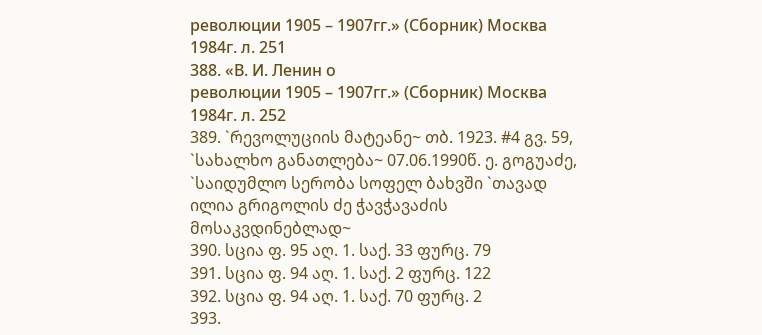революции 1905 – 1907гг.» (Сборник) Москва 1984г. л. 251
388. «В. И. Ленин о
революции 1905 – 1907гг.» (Сборник) Москва 1984г. л. 252
389. `რევოლუციის მატეანე~ თბ. 1923. #4 გვ. 59, `სახალხო განათლება~ 07.06.1990წ. ე. გოგუაძე,
`საიდუმლო სერობა სოფელ ბახვში `თავად ილია გრიგოლის ძე ჭავჭავაძის მოსაკვდინებლად~
390. სცია ფ. 95 აღ. 1. საქ. 33 ფურც. 79
391. სცია ფ. 94 აღ. 1. საქ. 2 ფურც. 122
392. სცია ფ. 94 აღ. 1. საქ. 70 ფურც. 2
393.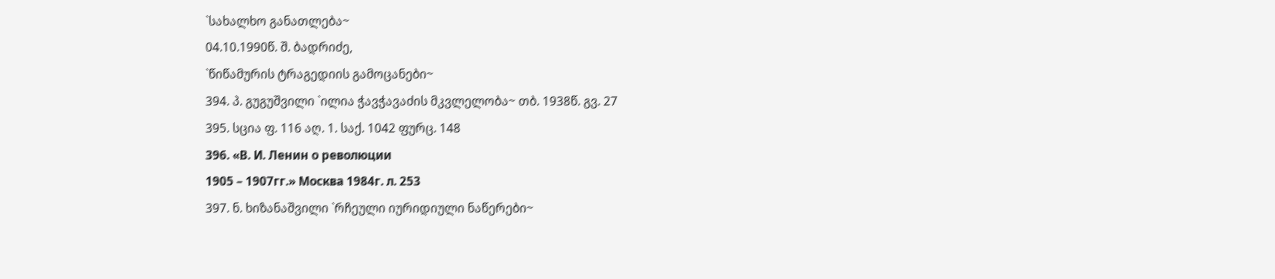`სახალხო განათლება~
04.10.1990წ. შ. ბადრიძე,
`წიწამურის ტრაგედიის გამოცანები~
394. პ. გუგუშვილი `ილია ჭავჭავაძის მკვლელობა~ თბ. 1938წ. გვ. 27
395. სცია ფ. 116 აღ. 1. საქ. 1042 ფურც. 148
396. «В. И. Ленин о революции
1905 – 1907гг.» Москва 1984г. л. 253
397. ნ. ხიზანაშვილი `რჩეული იურიდიული ნაწერები~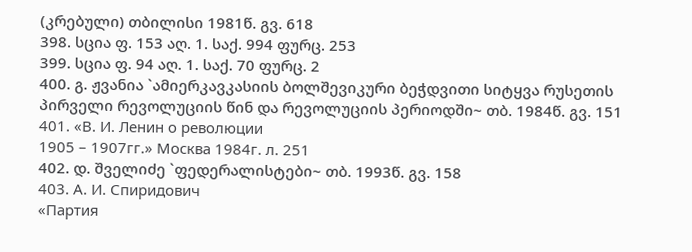(კრებული) თბილისი 1981წ. გვ. 618
398. სცია ფ. 153 აღ. 1. საქ. 994 ფურც. 253
399. სცია ფ. 94 აღ. 1. საქ. 70 ფურც. 2
400. გ. ჟვანია `ამიერკავკასიის ბოლშევიკური ბეჭდვითი სიტყვა რუსეთის პირველი რევოლუციის წინ და რევოლუციის პერიოდში~ თბ. 1984წ. გვ. 151
401. «В. И. Ленин о революции
1905 – 1907гг.» Москва 1984г. л. 251
402. დ. შველიძე `ფედერალისტები~ თბ. 1993წ. გვ. 158
403. А. И. Спиридович
«Партия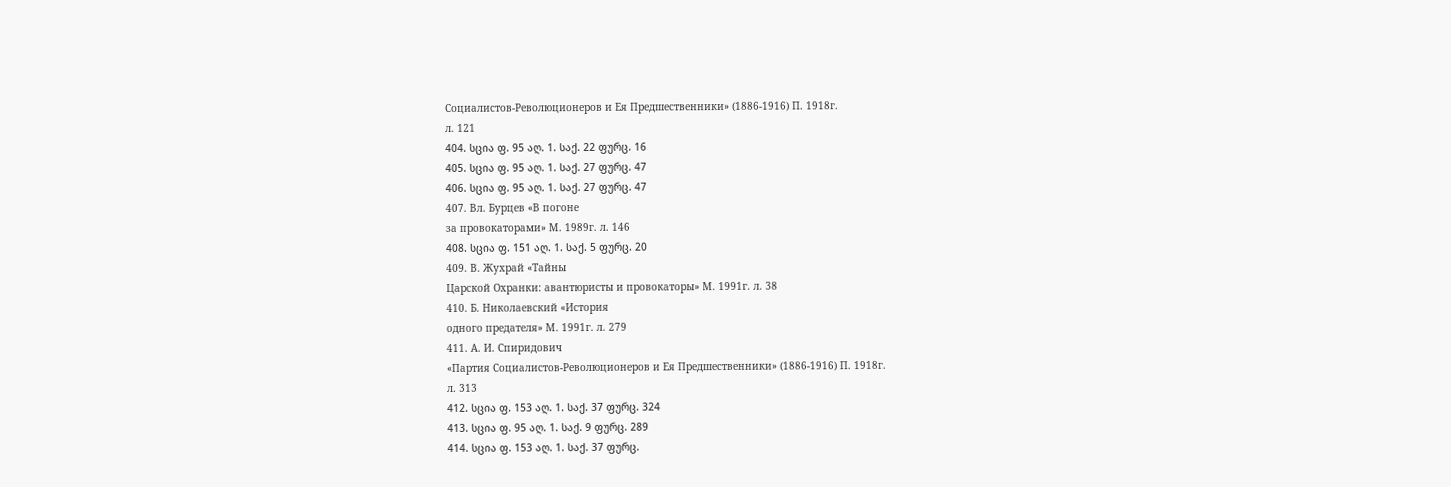Социалистов-Революционеров и Ея Предшественники» (1886-1916) П. 1918г.
л. 121
404. სცია ფ. 95 აღ. 1. საქ. 22 ფურც. 16
405. სცია ფ. 95 აღ. 1. საქ. 27 ფურც. 47
406. სცია ფ. 95 აღ. 1. საქ. 27 ფურც. 47
407. Вл. Бурцев «В погоне
за провокаторами» М. 1989г. л. 146
408. სცია ფ. 151 აღ. 1. საქ. 5 ფურც. 20
409. В. Жухрай «Тайны
Царской Охранки: авантюристы и провокаторы» М. 1991г. л. 38
410. Б. Николаевский «История
одного предателя» М. 1991г. л. 279
411. А. И. Спиридович
«Партия Социалистов-Революционеров и Ея Предшественники» (1886-1916) П. 1918г.
л. 313
412. სცია ფ. 153 აღ. 1. საქ. 37 ფურც. 324
413. სცია ფ. 95 აღ. 1. საქ. 9 ფურც. 289
414. სცია ფ. 153 აღ. 1. საქ. 37 ფურც.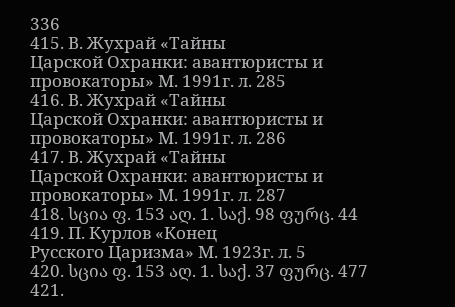336
415. В. Жухрай «Тайны
Царской Охранки: авантюристы и провокаторы» М. 1991г. л. 285
416. В. Жухрай «Тайны
Царской Охранки: авантюристы и провокаторы» М. 1991г. л. 286
417. В. Жухрай «Тайны
Царской Охранки: авантюристы и провокаторы» М. 1991г. л. 287
418. სცია ფ. 153 აღ. 1. საქ. 98 ფურც. 44
419. П. Курлов «Конец
Русского Царизма» М. 1923г. л. 5
420. სცია ფ. 153 აღ. 1. საქ. 37 ფურც. 477
421.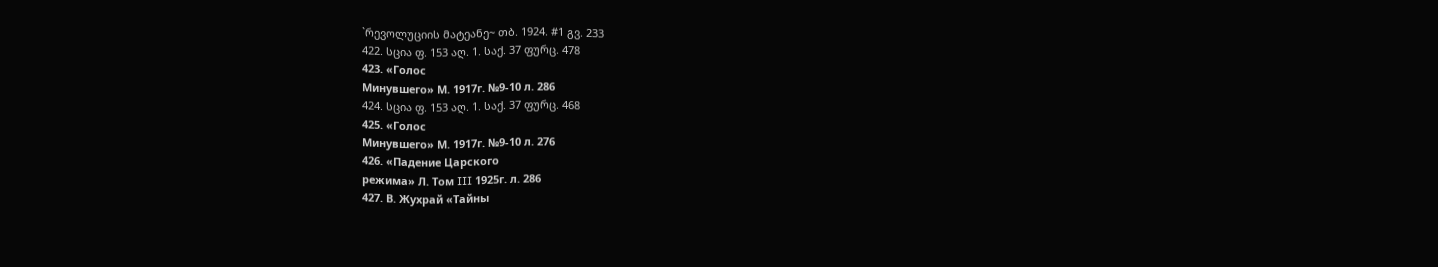`რევოლუციის მატეანე~ თბ. 1924. #1 გვ. 233
422. სცია ფ. 153 აღ. 1. საქ. 37 ფურც. 478
423. «Голос
Минувшего» М. 1917г. №9-10 л. 286
424. სცია ფ. 153 აღ. 1. საქ. 37 ფურც. 468
425. «Голос
Минувшего» М. 1917г. №9-10 л. 276
426. «Падение Царского
режима» Л. Том III 1925г. л. 286
427. В. Жухрай «Тайны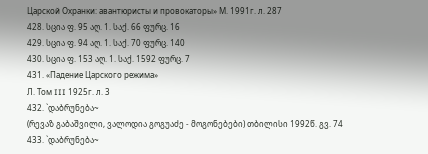Царской Охранки: авантюристы и провокаторы» М. 1991г. л. 287
428. სცია ფ. 95 აღ. 1. საქ. 66 ფურც. 16
429. სცია ფ. 94 აღ. 1. საქ. 70 ფურც. 140
430. სცია ფ. 153 აღ. 1. საქ. 1592 ფურც. 7
431. «Падение Царского режима»
Л. Том III 1925г. л. 3
432. `დაბრუნება~
(რევაზ გაბაშვილი, ვალოდია გოგუაძე - მოგონებები) თბილისი 1992წ. გვ. 74
433. `დაბრუნება~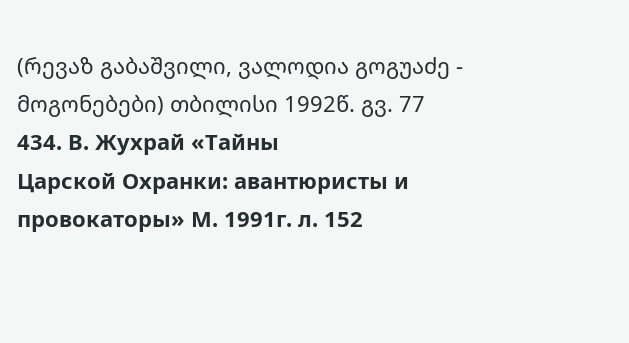(რევაზ გაბაშვილი, ვალოდია გოგუაძე - მოგონებები) თბილისი 1992წ. გვ. 77
434. В. Жухрай «Тайны
Царской Охранки: авантюристы и провокаторы» М. 1991г. л. 152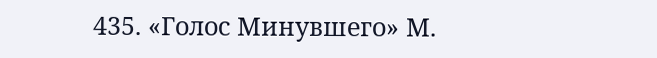435. «Голос Минувшего» М.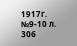1917г. №9-10 л. 306